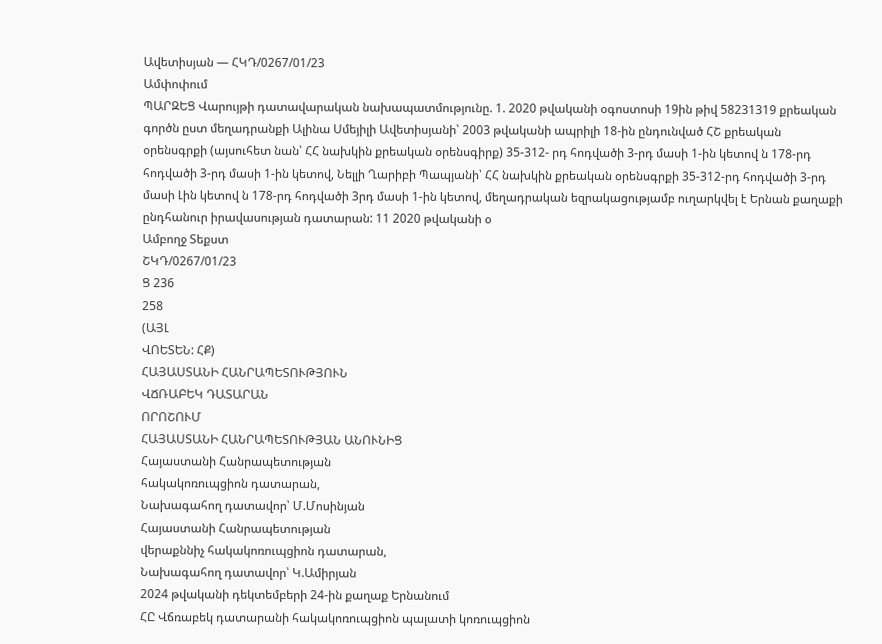Ավետիսյան — ՀԿԴ/0267/01/23
Ամփոփում
ՊԱՐԶԵՑ Վարույթի դատավարական նախապատմությունը. 1. 2020 թվականի օգոստոսի 19ին թիվ 58231319 քրեական գործն ըստ մեղադրանքի Ալինա Սմեյիլի Ավետիսյանի՝ 2003 թվականի ապրիլի 18-ին ընդունված ՀՇ քրեական օրենսգրքի (այսուհետ նան՝ ՀՀ նախկին քրեական օրենսգիրք) 35-312- րդ հոդվածի 3-րդ մասի 1-ին կետով ն 178-րդ հոդվածի 3-րդ մասի 1-ին կետով, Նելլի Ղարիբի Պապյանի՝ ՀՀ նախկին քրեական օրենսգրքի 35-312-րդ հոդվածի 3-րդ մասի Լին կետով ն 178-րդ հոդվածի 3րդ մասի 1-ին կետով, մեղադրական եզրակացությամբ ուղարկվել է Երնան քաղաքի ընդհանուր իրավասության դատարան: 11 2020 թվականի օ
Ամբողջ Տեքստ
ՇԿԴ/0267/01/23
Ց 236
258
(ԱՅԼ
ՎՈԵՏԵՆ: ՀՔ)
ՀԱՅԱՍՏԱՆԻ ՀԱՆՐԱՊԵՏՈՒԹՅՈՒՆ
ՎՃՌԱԲԵԿ ԴԱՏԱՐԱՆ
ՈՐՈՇՈՒՄ
ՀԱՅԱՍՏԱՆԻ ՀԱՆՐԱՊԵՏՈՒԹՅԱՆ ԱՆՈՒՆԻՑ
Հայաստանի Հանրապետության
հակակոռուպցիոն դատարան,
Նախագահող դատավոր՝ Մ.Մոսինյան
Հայաստանի Հանրապետության
վերաքննիչ հակակոռուպցիոն դատարան,
Նախագահող դատավոր՝ Կ.Ամիրյան
2024 թվականի դեկտեմբերի 24-ին քաղաք Երնանում
ՀԸ Վճռաբեկ դատարանի հակակոռուպցիոն պալատի կոռուպցիոն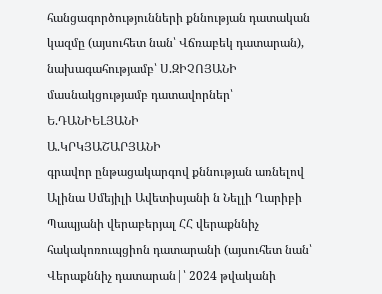հանցագործությունների քննության դատական կազմը (այսուհետ նան՝ Վճռաբեկ դատարան),
նախագահությամբ՝ Ս.ԶԻՉՈՅԱՆԻ
մասնակցությամբ դատավորներ՝ Ե.ԴԱՆԻԵԼՅԱՆԻ
Ա.ԿՐԿՅԱՇԱՐՅԱՆԻ
գրավոր ընթացակարգով քննության առնելով Ալինա Սմեյիլի Ավետիսյանի ն Նելլի Ղարիբի Պապյանի վերաբերյալ ՀՀ վերաքննիչ հակակոռուպցիոն դատարանի (այսուհետ նան՝ Վերաքննիչ դատարան|՝ 2024 թվականի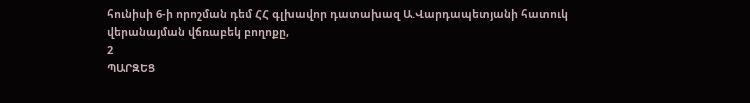հունիսի 6-ի որոշման դեմ ՀՀ գլխավոր դատախազ Ա.Վարդապետյանի հատուկ վերանայման վճռաբեկ բողոքը,
2
ՊԱՐԶԵՑ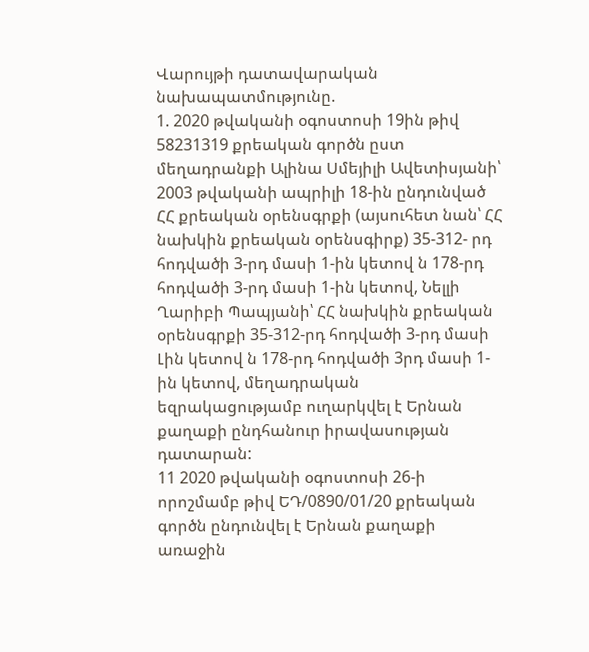Վարույթի դատավարական նախապատմությունը.
1. 2020 թվականի օգոստոսի 19ին թիվ 58231319 քրեական գործն ըստ մեղադրանքի Ալինա Սմեյիլի Ավետիսյանի՝ 2003 թվականի ապրիլի 18-ին ընդունված ՀՀ քրեական օրենսգրքի (այսուհետ նան՝ ՀՀ նախկին քրեական օրենսգիրք) 35-312- րդ հոդվածի 3-րդ մասի 1-ին կետով ն 178-րդ հոդվածի 3-րդ մասի 1-ին կետով, Նելլի Ղարիբի Պապյանի՝ ՀՀ նախկին քրեական օրենսգրքի 35-312-րդ հոդվածի 3-րդ մասի Լին կետով ն 178-րդ հոդվածի 3րդ մասի 1-ին կետով, մեղադրական եզրակացությամբ ուղարկվել է Երնան քաղաքի ընդհանուր իրավասության դատարան:
11 2020 թվականի օգոստոսի 26-ի որոշմամբ թիվ ԵԴ/0890/01/20 քրեական գործն ընդունվել է Երնան քաղաքի առաջին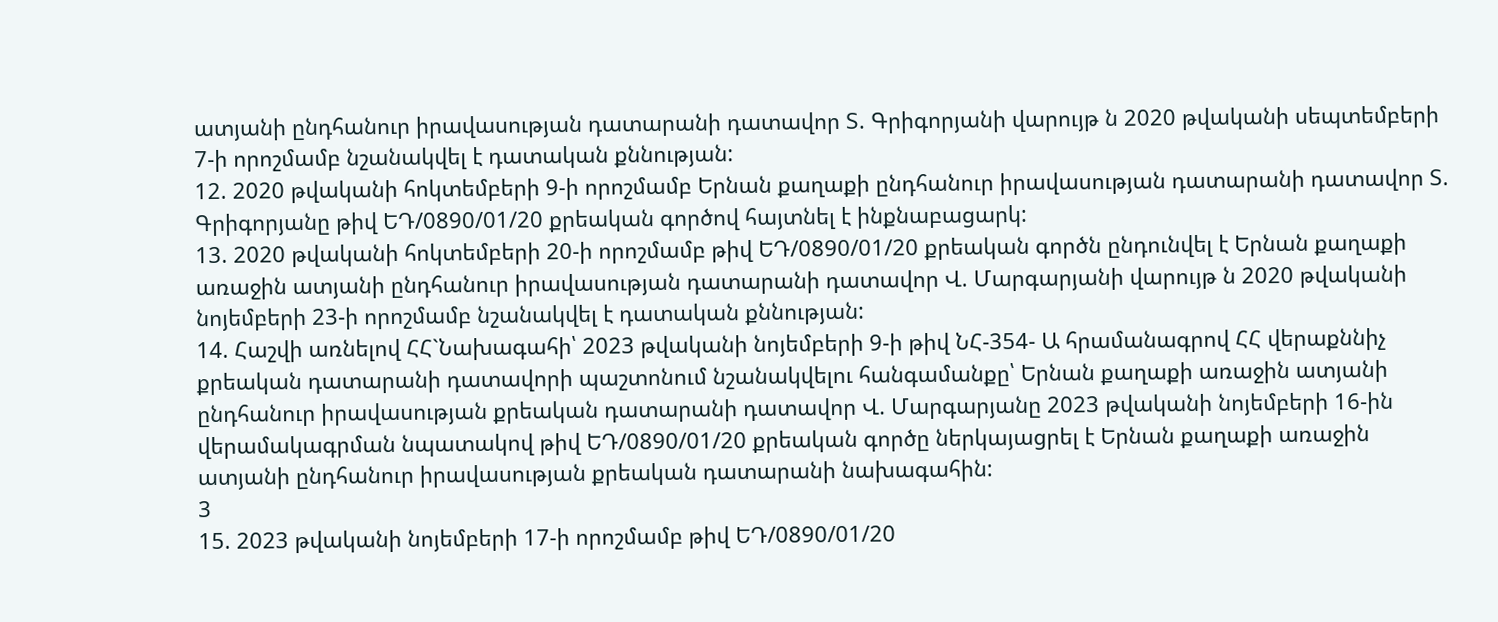ատյանի ընդհանուր իրավասության դատարանի դատավոր Տ. Գրիգորյանի վարույթ ն 2020 թվականի սեպտեմբերի 7-ի որոշմամբ նշանակվել է դատական քննության:
12. 2020 թվականի հոկտեմբերի 9-ի որոշմամբ Երնան քաղաքի ընդհանուր իրավասության դատարանի դատավոր Տ. Գրիգորյանը թիվ ԵԴ/0890/01/20 քրեական գործով հայտնել է ինքնաբացարկ:
13. 2020 թվականի հոկտեմբերի 20-ի որոշմամբ թիվ ԵԴ/0890/01/20 քրեական գործն ընդունվել է Երնան քաղաքի առաջին ատյանի ընդհանուր իրավասության դատարանի դատավոր Վ. Մարգարյանի վարույթ ն 2020 թվականի նոյեմբերի 23-ի որոշմամբ նշանակվել է դատական քննության:
14. Հաշվի առնելով ՀՀ`Նախագահի՝ 2023 թվականի նոյեմբերի 9-ի թիվ ՆՀ-354- Ա հրամանագրով ՀՀ վերաքննիչ քրեական դատարանի դատավորի պաշտոնում նշանակվելու հանգամանքը՝ Երնան քաղաքի առաջին ատյանի ընդհանուր իրավասության քրեական դատարանի դատավոր Վ. Մարգարյանը 2023 թվականի նոյեմբերի 16-ին վերամակագրման նպատակով թիվ ԵԴ/0890/01/20 քրեական գործը ներկայացրել է Երնան քաղաքի առաջին ատյանի ընդհանուր իրավասության քրեական դատարանի նախագահին:
3
15. 2023 թվականի նոյեմբերի 17-ի որոշմամբ թիվ ԵԴ/0890/01/20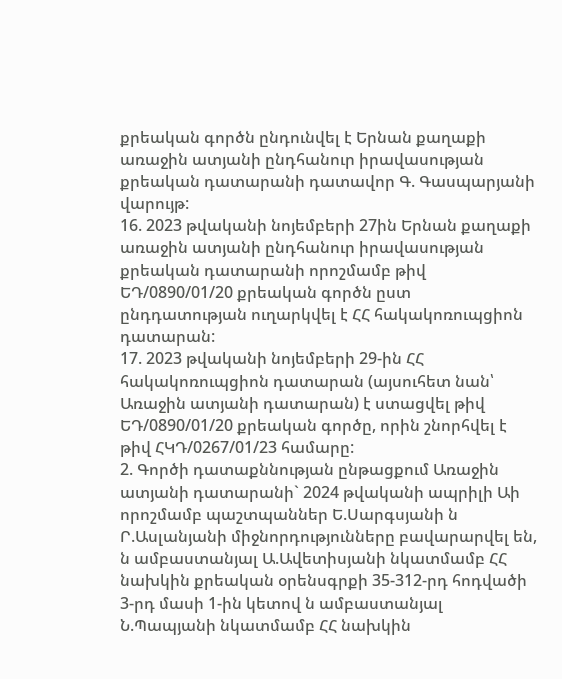քրեական գործն ընդունվել է Երնան քաղաքի առաջին ատյանի ընդհանուր իրավասության քրեական դատարանի դատավոր Գ. Գասպարյանի վարույթ:
16. 2023 թվականի նոյեմբերի 27ին Երնան քաղաքի առաջին ատյանի ընդհանուր իրավասության քրեական դատարանի որոշմամբ թիվ ԵԴ/0890/01/20 քրեական գործն ըստ ընդդատության ուղարկվել է ՀՀ հակակոռուպցիոն դատարան:
17. 2023 թվականի նոյեմբերի 29-ին ՀՀ հակակոռուպցիոն դատարան (այսուհետ նան՝ Առաջին ատյանի դատարան) է ստացվել թիվ ԵԴ/0890/01/20 քրեական գործը, որին շնորհվել է թիվ ՀԿԴ/0267/01/23 համարը:
2. Գործի դատաքննության ընթացքում Առաջին ատյանի դատարանի` 2024 թվականի ապրիլի Աի որոշմամբ պաշտպաններ Ե.Սարգսյանի ն Ր.Ասլանյանի միջնորդությունները բավարարվել են, ն ամբաստանյալ Ա.Ավետիսյանի նկատմամբ ՀՀ նախկին քրեական օրենսգրքի 35-312-րդ հոդվածի 3-րդ մասի 1-ին կետով ն ամբաստանյալ Ն.Պապյանի նկատմամբ ՀՀ նախկին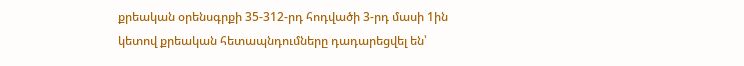քրեական օրենսգրքի 35-312-րդ հոդվածի 3-րդ մասի 1ին կետով քրեական հետապնդումները դադարեցվել են՝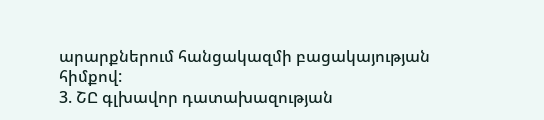արարքներում հանցակազմի բացակայության հիմքով:
3. ՇԸ գլխավոր դատախազության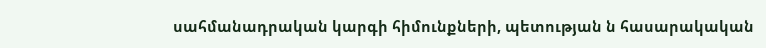սահմանադրական կարգի հիմունքների, պետության ն հասարակական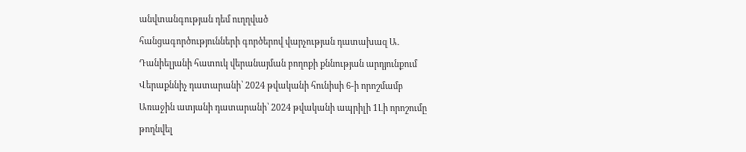անվտանգության դեմ ուղղված
հանցագործությունների գործերով վարչության դատախազ Ա. Դանիելյանի հատուկ վերանայման բողոքի քննության արդյունքում Վերաքննիչ դատարանի՝ 2024 թվականի հունիսի 6-ի որոշմամբ Առաջին ատյանի դատարանի՝ 2024 թվականի ապրիլի 1Լի որոշումը թողնվել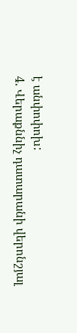է անփոփոխ:
4. Վերաքննիչ դատարանի վերոնշյալ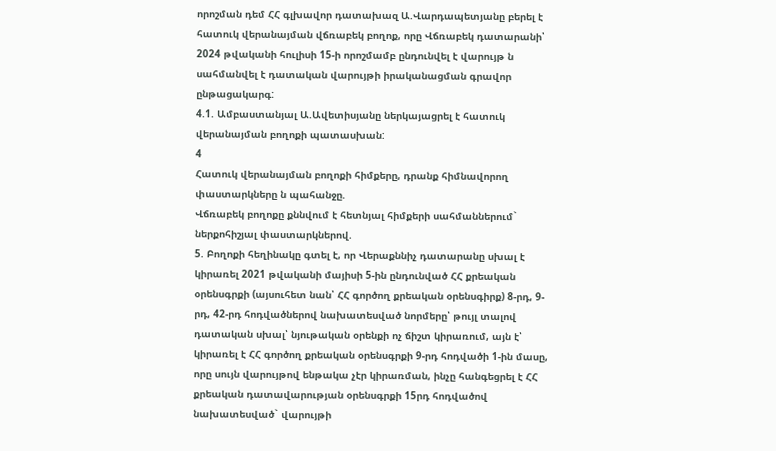որոշման դեմ ՀՀ գլխավոր դատախազ Ա.Վարդապետյանը բերել է հատուկ վերանայման վճռաբեկ բողոք, որը Վճռաբեկ դատարանի՝ 2024 թվականի հուլիսի 15-ի որոշմամբ ընդունվել է վարույթ ն սահմանվել է դատական վարույթի իրականացման գրավոր ընթացակարգ:
4.1. Ամբաստանյալ Ա.Ավետիսյանը ներկայացրել է հատուկ վերանայման բողոքի պատասխան:
4
Հատուկ վերանայման բողոքի հիմքերը, դրանք հիմնավորող
փաստարկները ն պահանջը.
Վճռաբեկ բողոքը քննվում է հետնյալ հիմքերի սահմաններում` ներքոհիշյալ փաստարկներով.
5. Բողոքի հեղինակը գտել է, որ Վերաքննիչ դատարանը սխալ է կիրառել 2021 թվականի մայիսի 5-ին ընդունված ՀՀ քրեական օրենսգրքի (այսուհետ նան՝ ՀՀ գործող քրեական օրենսգիրք) 8-րդ, 9-րդ, 42-րդ հոդվածներով նախատեսված նորմերը՝ թույլ տալով դատական սխալ՝ նյութական օրենքի ոչ ճիշտ կիրառում, այն է՝ կիրառել է ՀՀ գործող քրեական օրենսգրքի 9-րդ հոդվածի 1-ին մասը, որը սույն վարույթով ենթակա չէր կիրառման, ինչը հանգեցրել է ՀՀ քրեական դատավարության օրենսգրքի 15րդ հոդվածով նախատեսված` վարույթի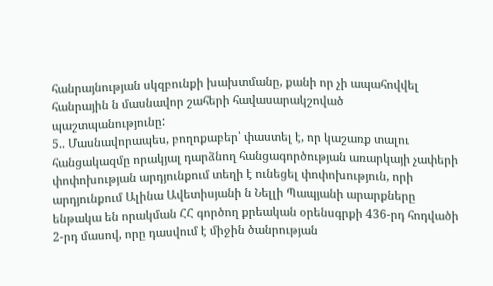հանրայնության սկզբունքի խախտմանը, քանի որ չի ապահովվել հանրային ն մասնավոր շահերի հավասարակշոված պաշտպանությունը:
5.. Մասնավորապես, բողոքաբեր՝ փաստել է, որ կաշառք տալու
հանցակազմը որակյալ դարձնող հանցագործության առարկայի չափերի փոփոխության արդյունքում տեղի է ունեցել փոփոխություն, որի արդյունքում Ալինա Ավետիսյանի ն Նելլի Պապյանի արարքները ենթակա են որակման ՀՀ գործող քրեական օրենսգրքի 436-րդ հոդվածի 2-րդ մասով, որը դասվում է միջին ծանրության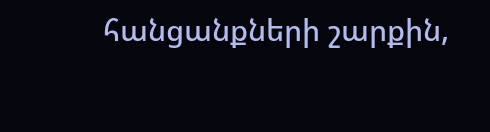հանցանքների շարքին,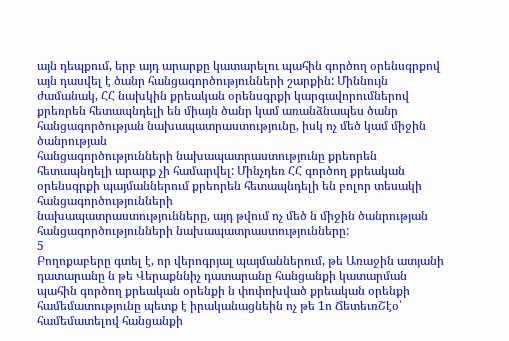այն դեպքում, երբ այդ արարքը կատարելու պահին գործող օրենսգրքով այն դասվել է ծանր հանցագործությունների շարքին: Միննույն ժամանակ, ՀՀ նախկին քրեական օրենսգրքի կարգավորումներով քրեռրեն հետապնդելի են միայն ծանր կամ առանձնապես ծանր հանցագործության նախապատրաստությունը, իսկ ոչ մեծ կամ միջին ծանրության
հանցագործությունների նախապատրաստությունը քրեորեն հետապնդելի արարք չի համարվել: Մինչդեռ ՀՀ գործող քրեական օրենսգրքի պայմաններում քրեորեն հետապնդելի են բոլոր տեսակի հանցագործությունների
նախապատրաստությունները, այդ թվում ոչ մեծ ն միջին ծանրության հանցագործությունների նախապատրաստությունները:
5
Բողոքաբերը գտել է, որ վերոգրյալ պայմաններում, թե Առաջին ատյանի դատարանը ն թե Վերաքննիչ դատարանը հանցանքի կատարման պահին գործող քրեական օրենքի ն փոփոխված քրեական օրենքի համեմատությունը պետք է իրականացնեին ոչ թե 1ո ՃետեւռՇէօ՝ համեմատելով հանցանքի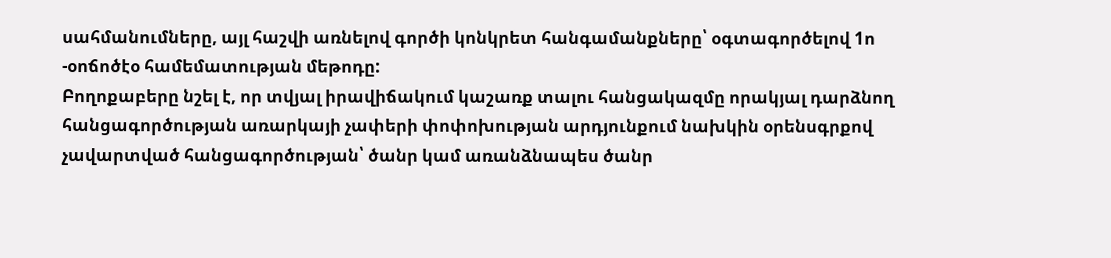սահմանումները, այլ հաշվի առնելով գործի կոնկրետ հանգամանքները՝ օգտագործելով 1ո -օոճոծէօ համեմատության մեթոդը:
Բողոքաբերը նշել է, որ տվյալ իրավիճակում կաշառք տալու հանցակազմը որակյալ դարձնող հանցագործության առարկայի չափերի փոփոխության արդյունքում նախկին օրենսգրքով չավարտված հանցագործության՝ ծանր կամ առանձնապես ծանր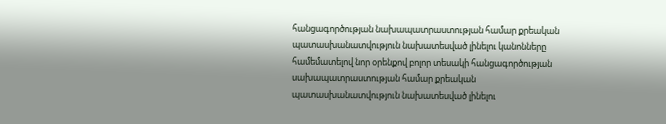հանցագործության նախապատրաստության համար քրեական պատասխանատվություն նախատեսված լինելու կանոնները համեմատելով նոր օրենքով բոլոր տեսակի հանցագործության սախապատրաստության համար քրեական պատասխանատվություն նախատեսված լինելու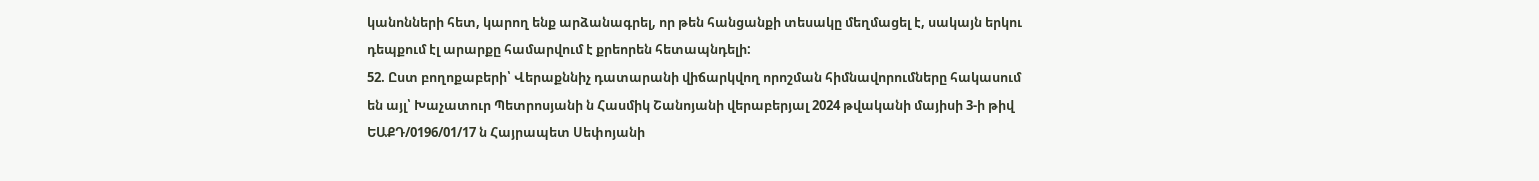կանոնների հետ, կարող ենք արձանագրել, որ թեն հանցանքի տեսակը մեղմացել է, սակայն երկու դեպքում էլ արարքը համարվում է քրեորեն հետապնդելի:
52. Ըստ բողոքաբերի՝ Վերաքննիչ դատարանի վիճարկվող որոշման հիմնավորումները հակասում են այլ՝ Խաչատուր Պետրոսյանի ն Հասմիկ Շանոյանի վերաբերյալ 2024 թվականի մայիսի 3-ի թիվ ԵԱՔԴ/0196/01/17 ն Հայրապետ Սեփոյանի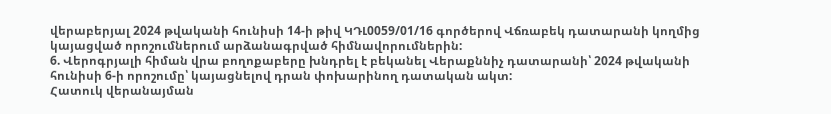վերաբերյալ 2024 թվականի հունիսի 14-ի թիվ ԿԴԼ0059/01/16 գործերով Վճռաբեկ դատարանի կողմից կայացված որոշումներում արձանագրված հիմնավորումներին:
6. Վերոգրյալի հիման վրա բողոքաբերը խնդրել է բեկանել Վերաքննիչ դատարանի՝ 2024 թվականի հունիսի 6-ի որոշումը՝ կայացնելով դրան փոխարինող դատական ակտ:
Հատուկ վերանայման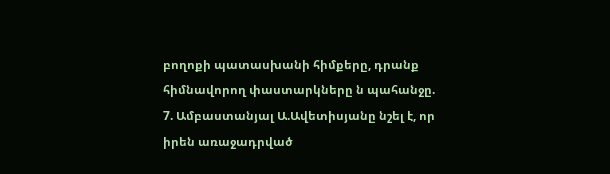բողոքի պատասխանի հիմքերը, դրանք հիմնավորող փաստարկները ն պահանջը.
7. Ամբաստանյալ Ա.Ավետիսյանը նշել է, որ իրեն առաջադրված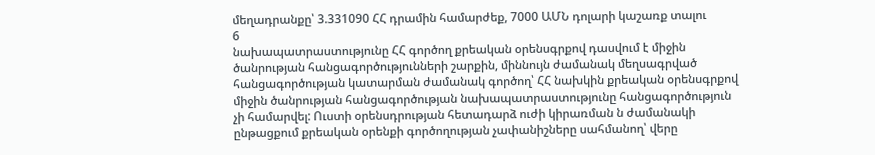մեղադրանքը՝ 3.331090 ՀՀ դրամին համարժեք, 7000 ԱՄՆ դոլարի կաշառք տալու
6
նախապատրաստությունը ՀՀ գործող քրեական օրենսգրքով դասվում է միջին ծանրության հանցագործությունների շարքին, միննույն ժամանակ մեղսագրված հանցագործության կատարման ժամանակ գործող՝ ՀՀ նախկին քրեական օրենսգրքով միջին ծանրության հանցագործության նախապատրաստությունը հանցագործություն չի համարվել: Ուստի օրենսդրության հետադարձ ուժի կիրառման ն ժամանակի ընթացքում քրեական օրենքի գործողության չափանիշները սահմանող՝ վերը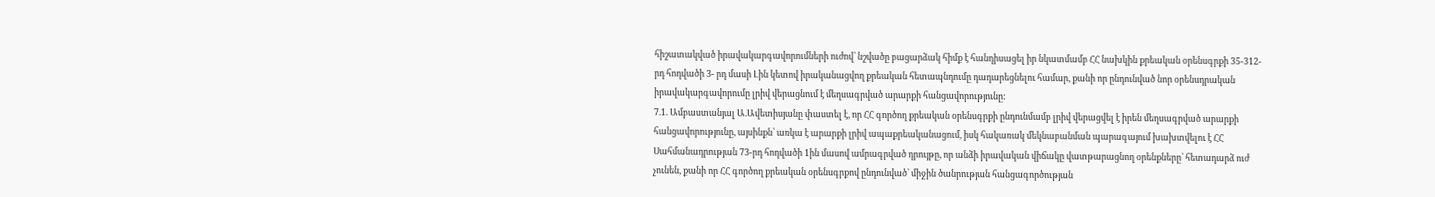հիշատակված իրավակարգավորումների ուժով՝ նշվածը բացարձակ հիմք է հանդիսացել իր նկատմամբ ՀՀ նախկին քրեական օրենսգրքի 35-312-րդ հոդվածի 3- րդ մասի Լին կետով իրականացվող քրեական հետապնդումը դադարեցնելու համար, քանի որ ընդունված նոր օրենսդրական իրավակարգավորումը լրիվ վերացնում է մեղսագրված արարքի հանցավորությունը:
7.1. Ամբաստանյալ Ա.Ավետիսյանը փաստել է, որ ՀՀ գործող քրեական օրենսգրքի ընդունմամբ լրիվ վերացվել է իրեն մեղսագրված արարքի հանցավորությունը, այսինքն՝ առկա է արարքի լրիվ ապաքրեականացում, իսկ հակառակ մեկնաբանման պարագայում խախտվելու է ՀՀ Սահմանադրության 73-րդ հոդվածի 1ին մասով ամրագրված դրույթը, որ անձի իրավական վիճակը վատթարացնող օրենքները՝ հետադարձ ուժ չունեն, քանի որ ՀՀ գործող քրեական օրենսգրքով ընդունված՝ միջին ծանրության հանցագործության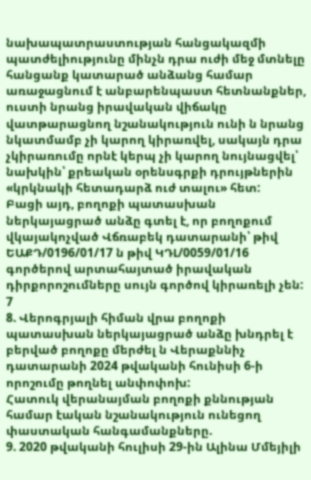նախապատրաստության հանցակազմի պատժելիությունը մինչն դրա ուժի մեջ մտնելը հանցանք կատարած անձանց համար առաջացնում է անբարենպաստ հետնանքներ, ուստի նրանց իրավական վիճակը վատթարացնող նշանակություն ունի ն նրանց նկատմամբ չի կարող կիրառվել, սակայն դրա չկիրառումը որնէ կերպ չի կարող նույնացվել՝ նախկին՝ քրեական օրենսգրքի դրույթներին «կրկնակի հետադարձ ուժ տալու» հետ:
Բացի այդ, բողոքի պատասխան ներկայացրած անձը գտել է, որ բողոքում վկայակոչված Վճռաբեկ դատարանի՝ թիվ ԵԱՔԴ/0196/01/17 ն թիվ ԿԴԼ/0059/01/16 գործերով արտահայտած իրավական դիրքորոշումները սույն գործով կիրառելի չեն:
7
8. Վերոգրյալի հիման վրա բողոքի պատասխան ներկայացրած անձը խնդրել է բերված բողոքը մերժել ն Վերաքննիչ դատարանի 2024 թվականի հունիսի 6-ի որոշումը թողնել անփոփոխ:
Հատուկ վերանայման բողոքի քննության համար էական նշանակություն ունեցող փաստական հանգամանքները.
9. 2020 թվականի հուլիսի 29-ին Ալինա Մմեյիլի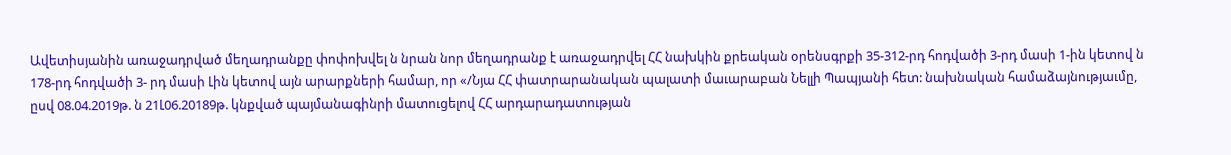Ավետիսյանին առաջադրված մեղադրանքը փոփոխվել ն նրան նոր մեղադրանք է առաջադրվել ՀՀ նախկին քրեական օրենսգրքի 35-312-րդ հոդվածի 3-րդ մասի 1-ին կետով ն 178-րդ հոդվածի 3- րդ մասի Լին կետով այն արարքների համար, որ «/Նյա ՀՀ փատրարանական պալատի մաւարաբան Նելլի Պապյանի հետ: նախնական համաձայնությաւմը, ըսվ 08.04.2019թ. ն 21Լ06.20189թ. կնքված պայմանագինրի մատուցելով ՀՀ արդարադատության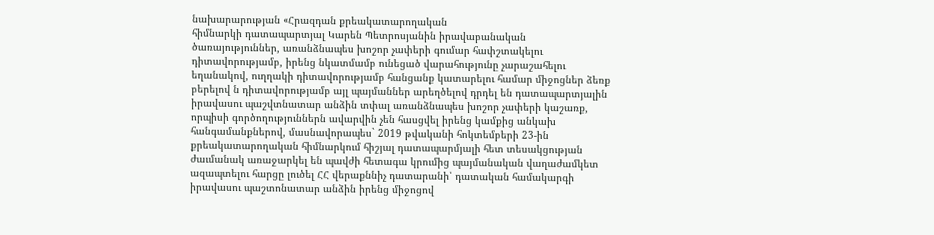նախարարության «Հրազդան քրեակատարողական
հիմնարկի դատապարտյալ Կարեն Պետրոսյանին իրավաբանական
ծառայություններ, առանձնապես խոշոր չափերի գումար հափշտակելու դիտավորությամբ, իրենց նկատմամբ ունեցած վարահությունը չարաշահելու եղանակով, ուղղակի դիտավորությամբ հանցանք կատարելու համար միջոցներ ձեռք բերելով ն դիտավորությամբ այլ պայմաններ արեղծելով դրդել են դատապարտյալին իրավասու պաշվտնատար անձին տփալ առանձնապես խոշոր չափերի կաշառք, որպիսի գործողություններն ավարվին չեն հասցվել իրենց կամքից անկախ հանգամանքներով, մասնավորապես` 2019 թվականի հոկտեմբերի 23-ին քրեակատարողական հիմնարկում հիշյալ դատապարմյալի հետ տեսակցության ժաւմանակ առաջարկել են պավժի հետագա կրումից պայմանական վաղաժամկետ ազապտելու հարցը լուծել ՀՀ վերաքննիչ դատարանի՝ դատական համակարգի իրավասու պաշտոնատար անձին իրենց միջոցով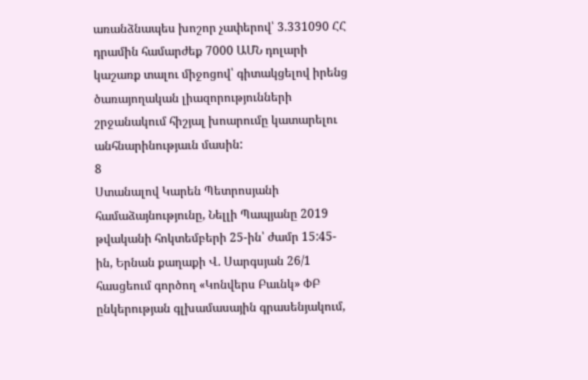առանձնապես խոշոր չափերով՝ 3.331090 ՀՀ դրամին համարժեք 7000 ԱՄՆ դոլարի կաշառք տալու միջոցով՝ գիտակցելով իրենց ծառայողական լիազորությունների շրջանակում հիշյալ խոարումը կատարելու անհնարինությաւն մասին:
8
Ստանալով Կարեն Պետրոսյանի համաձայնությունը, Նելլի Պապյանը 2019 թվականի հոկտեմբերի 25-ին՝ ժամր 15:45-ին, Երնան քաղաքի Վ. Սարգսյան 26/1 հասցեում գործող «Կոնվերս Բաւնկ» ՓԲ ընկերության գլխամասային գրասենյակում,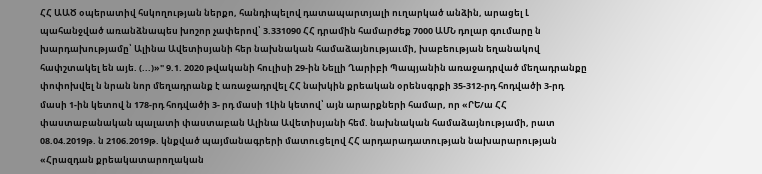ՀՀ ԱԱԾ օպերատիվ հսկողության ներքո, հանդիպելով դատապարտյալի ուղարկած անձին, արացել Լ պահանջված առանձնապես խոշոր չափերով՝ 3.331090 ՀՀ դրամին համարժեք 7000 ԱՄՆ դոլար գումարը ն խարդախությամը՝ Ալինա Ավետիսյանի հեր նախնական համաձայնությաւմի, խաբեության եղանակով հափշտակել են այե. (...)»" 9.1. 2020 թվականի հուլիսի 29-ին Նելլի Ղարիբի Պապյանին առաջադրված մեղադրանքը փոփոխվել ն նրան նոր մեղադրանք է առաջադրվել ՀՀ նախկին քրեական օրենսգրքի 35-312-րդ հոդվածի 3-րդ մասի 1-ին կետով ն 178-րդ հոդվածի 3- րդ մասի 1Լին կետով՝ այն արարքների համար, որ «ՐԵ/ա ՀՀ փաստաբանական պալատի փաստաբան Ալինա Ավետիսյանի հեմ. նախնական համաձայնությամի, րատ 08.04.2019թ. ն 2106.2019թ. կնքված պայմանագրերի մատուցելով ՀՀ արդարադատության նախարարության «Հրազդան քրեակատարողական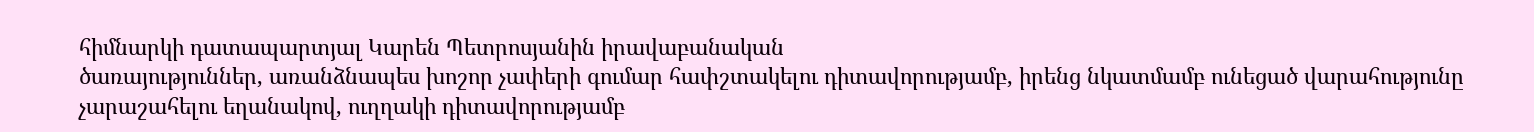հիմնարկի դատապարտյալ Կարեն Պետրոսյանին իրավաբանական
ծառայություններ, առանձնապես խոշոր չափերի գումար հափշտակելու դիտավորությամբ, իրենց նկատմամբ ունեցած վարահությունը չարաշահելու եղանակով, ուղղակի դիտավորությամբ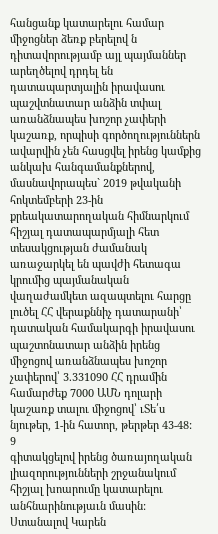հանցանք կատարելու համար միջոցներ ձեռք բերելով ն դիտավորությամբ այլ պայմաններ արեղծելով դրդել են դատապարտյալին իրավասու պաշվտնատար անձին տփալ առանձնապես խոշոր չափերի կաշառք, որպիսի գործողություններն ավարվին չեն հասցվել իրենց կամքից անկախ հանգամանքներով, մասնավորապես` 2019 թվականի հոկտեմբերի 23-ին քրեակատարողական հիմնարկում հիշյալ դատապարմյալի հետ տեսակցության ժամանակ առաջարկել են պավժի հետագա կրումից պայմանական վաղաժամկետ ազապտելու հարցը լուծել ՀՀ վերաքննիչ դատարանի՝ դատական համակարգի իրավասու պաշտոնատար անձին իրենց միջոցով առանձնապես խոշոր չափերով՝ 3.331090 ՀՀ դրամին համարժեք 7000 ԱՄՆ դոլարի կաշառք տալու միջոցով՝ ւՏե՛ս նյութեր, 1-ին հատոր, թերթեր 43-48:
9
գիտակցելով իրենց ծառայողական լիազորությունների շրջանակում հիշյալ խոարումը կատարելու անհնարինությաւն մասին:
Ստանալով Կարեն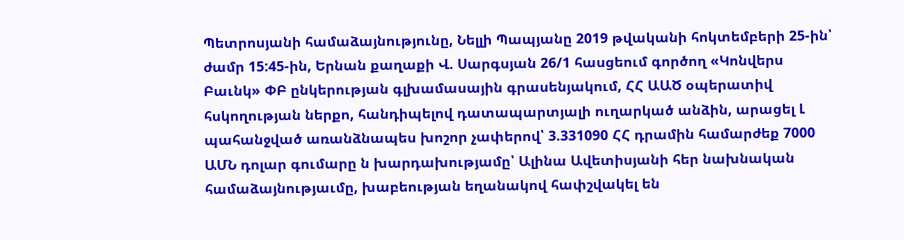Պետրոսյանի համաձայնությունը, Նելլի Պապյանը 2019 թվականի հոկտեմբերի 25-ին՝ ժամր 15:45-ին, Երնան քաղաքի Վ. Սարգսյան 26/1 հասցեում գործող «Կոնվերս Բաւնկ» ՓԲ ընկերության գլխամասային գրասենյակում, ՀՀ ԱԱԾ օպերատիվ հսկողության ներքո, հանդիպելով դատապարտյալի ուղարկած անձին, արացել Լ պահանջված առանձնապես խոշոր չափերով՝ 3.331090 ՀՀ դրամին համարժեք 7000 ԱՄՆ դոլար գումարը ն խարդախությամը՝ Ալինա Ավետիսյանի հեր նախնական համաձայնությաւմը, խաբեության եղանակով հափշվակել են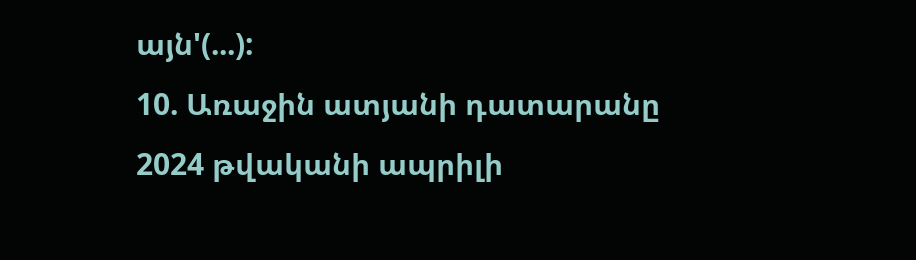այն'(...):
10. Առաջին ատյանի դատարանը 2024 թվականի ապրիլի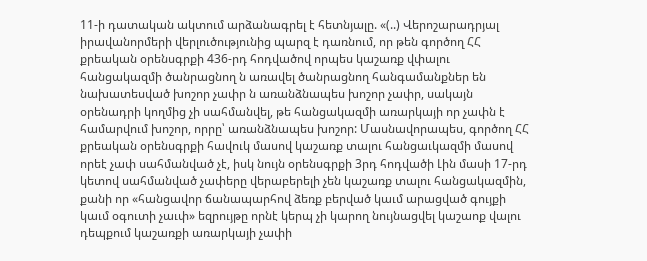11-ի դատական ակտում արձանագրել է հետնյալը. «(..) Վերոշարադրյալ իրավանորմերի վերլուծությունից պարզ է դառնում, որ թեն գործող ՀՀ քրեական օրենսգրքի 436-րդ հոդվածով որպես կաշառք վփալու հանցակազմի ծանրացնող ն առավել ծանրացնող հանգամանքներ են նախատեսված խոշոր չափր ն առանձնապես խոշոր չափր, սակայն օրենադրի կողմից չի սահմանվել, թե հանցակազմի առարկայի որ չափն է համարվում խոշոր, որրը՝ առանձնապես խոշոր: Մասնավորապես, գործող ՀՀ քրեական օրենսգրքի հավուկ մասով կաշառք տալու հանցաւկազմի մասով որեէ չափ սահմանված չէ, իսկ նույն օրենսգրքի 3րդ հոդվածի Լին մասի 17-րդ կետով սահմանված չափերը վերաբերելի չեն կաշառք տալու հանցակազմին, քանի որ «հանցավոր ճանապարհով ձեռք բերված կաւմ արացված գույքի կաւմ օգուտի չաւփ» եզրույթը որնէ կերպ չի կարող նույնացվել կաշաոք վալու դեպքում կաշառքի առարկայի չափի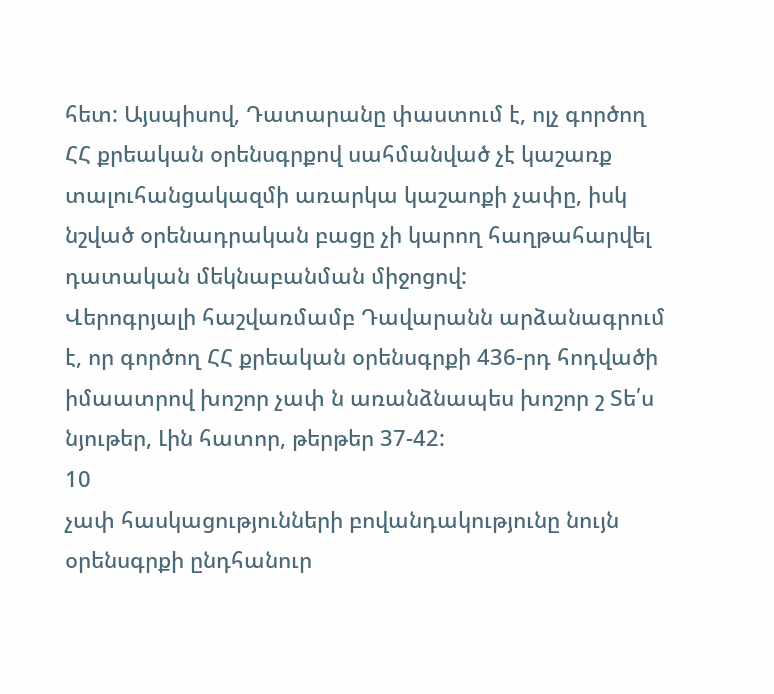հետ: Այսպիսով, Դատարանը փաստում է, ոլչ գործող ՀՀ քրեական օրենսգրքով սահմանված չէ կաշառք տալուհանցակազմի առարկա կաշաոքի չափը, իսկ նշված օրենադրական բացը չի կարող հաղթահարվել դատական մեկնաբանման միջոցով:
Վերոգրյալի հաշվառմամբ Դավարանն արձանագրում է, որ գործող ՀՀ քրեական օրենսգրքի 436-րդ հոդվածի իմաատրով խոշոր չափ ն առանձնապես խոշոր շ Տե՛ս նյութեր, Լին հատոր, թերթեր 37-42:
10
չափ հասկացությունների բովանդակությունը նույն օրենսգրքի ընդհանուր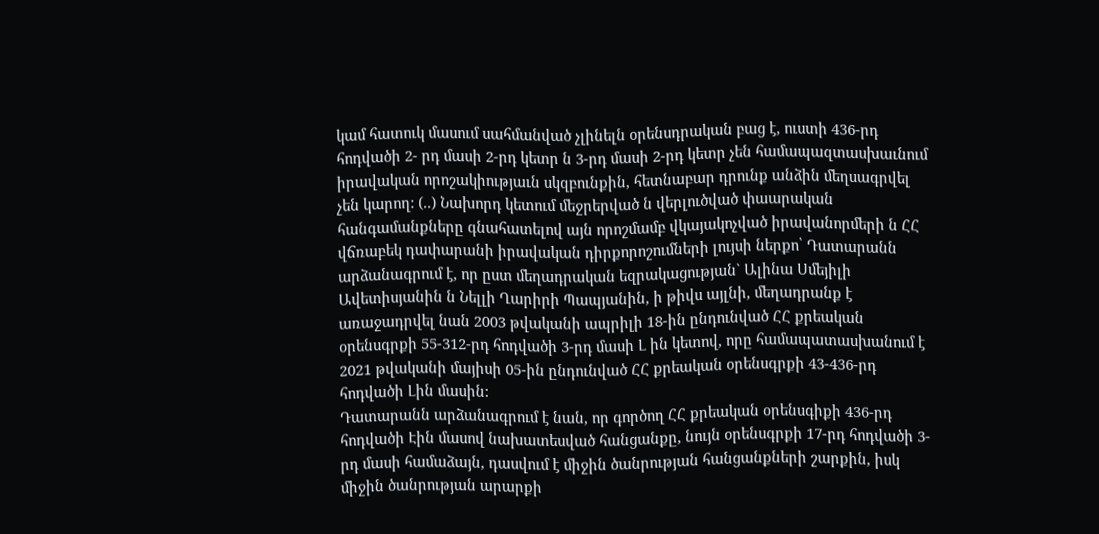կամ հատուկ մասում սահմանված չլինելն օրենսդրական բաց է, ուստի 436-րդ հոդվածի 2- րդ մասի 2-րդ կետր ն 3-րդ մասի 2-րդ կետր չեն համապազտասխաւնում իրավական որոշակիությաւն սկզբունքին, հետնաբար դրունք անձին մեղսագրվել չեն կարող: (..) Նախորդ կետում մեջրերված ն վերլուծված փաարական հանգամանքները գնահատելով այն որոշմամբ վկայակոչված իրավանորմերի ն ՀՀ վճռաբեկ դափարանի իրավական դիրքորոշումների լույսի ներքո՝ Դատարանն արձանագրում է, որ ըստ մեղադրական եզրակացության` Ալինա Սմեյիլի Ավետիսյանին ն Նելլի Ղարիրի Պապյանին, ի թիվս այլնի, մեղադրանք է առաջադրվել նան 2003 թվականի ապրիլի 18-ին ընդունված ՀՀ քրեական օրենսգրքի 55-312-րդ հոդվածի 3-րդ մասի Լ ին կետով, որը համապատասխանում է 2021 թվականի մայիսի 05-ին ընդունված ՀՀ քրեական օրենսգրքի 43-436-րդ հոդվածի Լին մասին:
Դատարանն արձանագրում է նան, որ գործող ՀՀ քրեական օրենսգիքի 436-րդ հոդվածի Էին մասով նախատեսված հանցանքը, նույն օրենսգրքի 17-րդ հոդվածի 3- րդ մասի համաձայն, դասվում է միջին ծանրության հանցանքների շարքին, իսկ միջին ծանրության արարքի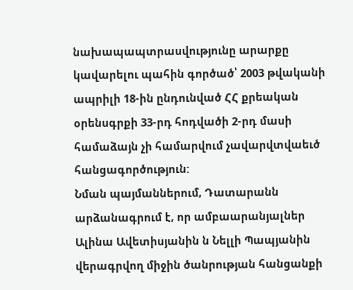նախապապտրասվությունը արարքը կավարելու պահին գործած՝ 2003 թվականի ապրիլի 18-ին ընդունված ՀՀ քրեական օրենսգրքի 33-րդ հոդվածի 2-րդ մասի համաձայն չի համարվում չավարվտվաեւծ հանցագործություն:
Նման պայմաններում, Դատարանն արձանագրում է, որ ամբաարանյալներ Ալինա Ավետիսյանին ն Նելլի Պապյանին վերագրվող միջին ծանրության հանցանքի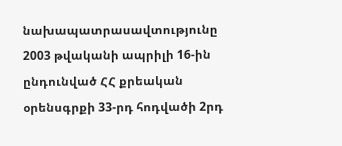նախապատրասավտությունը 2003 թվականի ապրիլի 16-ին ընդունված ՀՀ քրեական օրենսգրքի 33-րդ հոդվածի 2րդ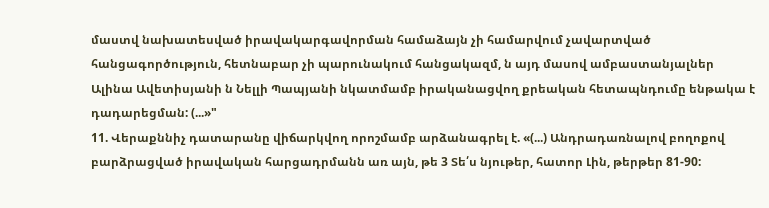մաստվ նախատեսված իրավակարգավորման համաձայն չի համարվում չավարտված հանցագործություն, հետնաբար չի պարունակում հանցակազմ, ն այդ մասով ամբաստանյալներ Ալինա Ավետիսյանի ն Նելլի Պապյանի նկատմամբ իրականացվող քրեական հետապնդումը ենթակա է դադարեցման: (...»"
11. Վերաքննիչ դատարանը վիճարկվող որոշմամբ արձանագրել է. «(...) Անդրադառնալով բողոքով բարձրացված իրավական հարցադրմանն առ այն, թե 3 Տե՛ս նյութեր, հատոր Լին, թերթեր 81-90: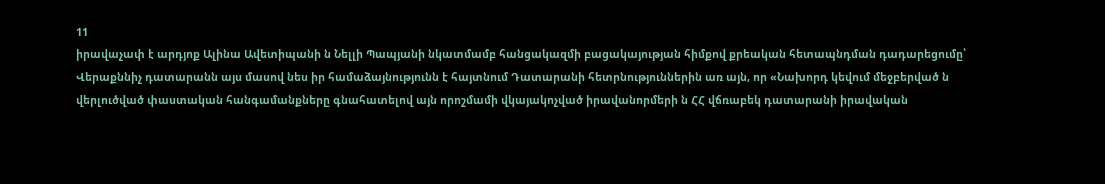11
իրավաչափ է արդյոք Ալինա Ավետիպանի ն Նելլի Պապյանի նկատմամբ հանցակազմի բացակայության հիմքով քրեական հետապնդման դադարեցումը՝ Վերաքննիչ դատարանն այս մասով նես իր համաձայնությունն է հայտնում Դատարանի հետրնություններին առ այն, որ «Նախորդ կեվում մեջբերված ն վերլուծված փաստական հանգամանքները գնահատելով այն որոշմամի վկայակոչված իրավանորմերի ն ՀՀ վճռաբեկ դատարանի իրավական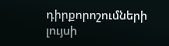դիրքորոշումների լույսի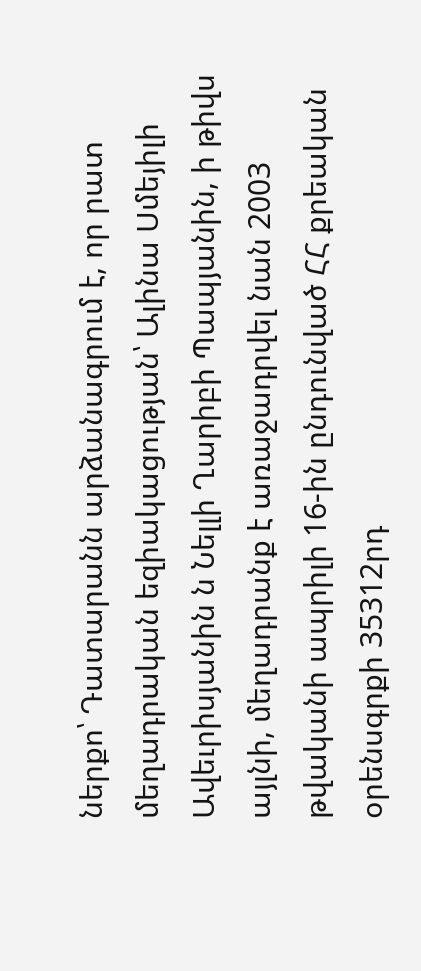ներքո՝ Դատարանն արձանագրում է, որ րատ մեղադրական եզիակացության՝ Ալինա Սմեյիլի Ավեւրիսյանին ն Նելլի Ղարիբի Պապյանին, ի թիվս այլնի, մեղադրանք է առաջադրվել նան 2003 թվականի ապրիլի 16-ին ընդունված ՀՀ քրեական օրենսգրքի 35312րդ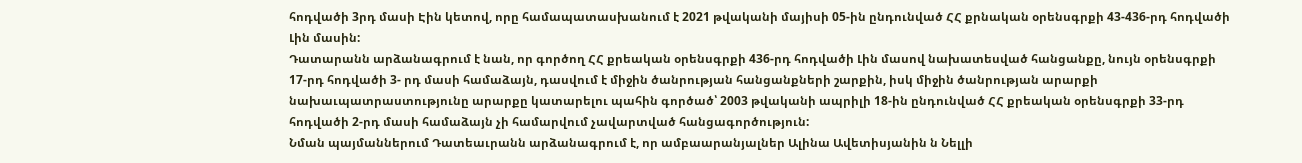հոդվածի 3րդ մասի Էին կետով, որը համապատասխանում է 2021 թվականի մայիսի 05-ին ընդունված ՀՀ քրնական օրենսգրքի 43-436-րդ հոդվածի Լին մասին:
Դատարանն արձանագրում է նան, որ գործող ՀՀ քրեական օրենսգրքի 436-րդ հոդվածի Լին մասով նախատեսված հանցանքը, նույն օրենսգրքի 17-րդ հոդվածի 3- րդ մասի համաձայն, դասվում է միջին ծանրության հանցանքների շարքին, իսկ միջին ծանրության արարքի նախաւպատրաստությունը արարքը կատարելու պահին գործած՝ 2003 թվականի ապրիլի 18-ին ընդունված ՀՀ քրեական օրենսգրքի 33-րդ հոդվածի 2-րդ մասի համաձայն չի համարվում չավարտված հանցագործություն:
Նման պայմաններում Դատեաւրանն արձանագրում է, որ ամբաարանյալներ Ալինա Ավետիսյանին ն Նելլի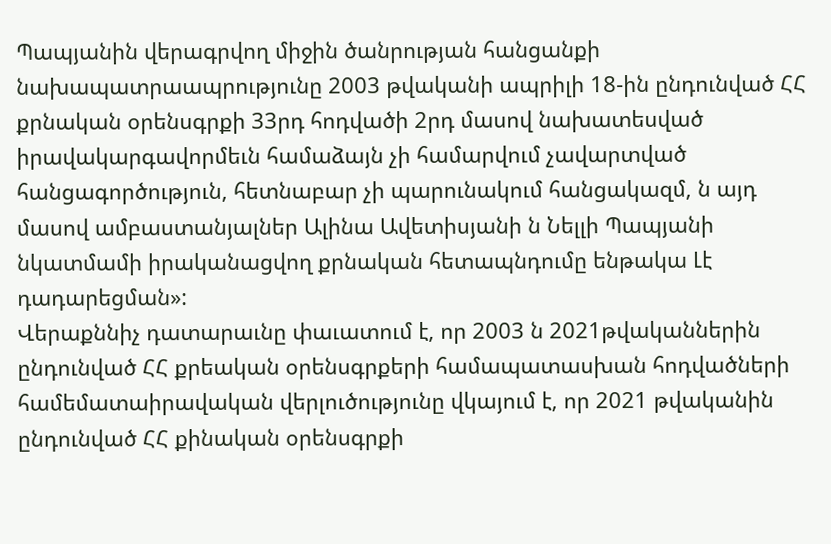Պապյանին վերագրվող միջին ծանրության հանցանքի նախապատրաապրությունը 2003 թվականի ապրիլի 18-ին ընդունված ՀՀ քրնական օրենսգրքի 33րդ հոդվածի 2րդ մասով նախատեսված իրավակարգավորմեւն համաձայն չի համարվում չավարտված հանցագործություն, հետնաբար չի պարունակում հանցակազմ, ն այդ մասով ամբաստանյալներ Ալինա Ավետիսյանի ն Նելլի Պապյանի նկատմամի իրականացվող քրնական հետապնդումը ենթակա Լէ դադարեցման»:
Վերաքննիչ դատարաւնը փաւատում է, որ 2003 ն 2021թվականներին ընդունված ՀՀ քրեական օրենսգրքերի համապատասխան հոդվածների համեմատաիրավական վերլուծությունը վկայում է, որ 2021 թվականին ընդունված ՀՀ քինական օրենսգրքի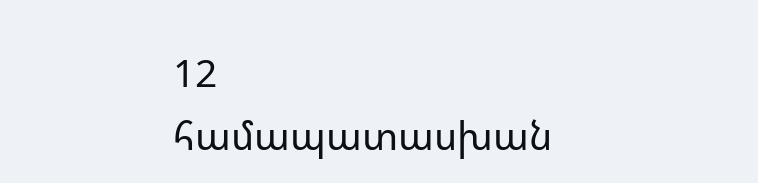12
համապատասխան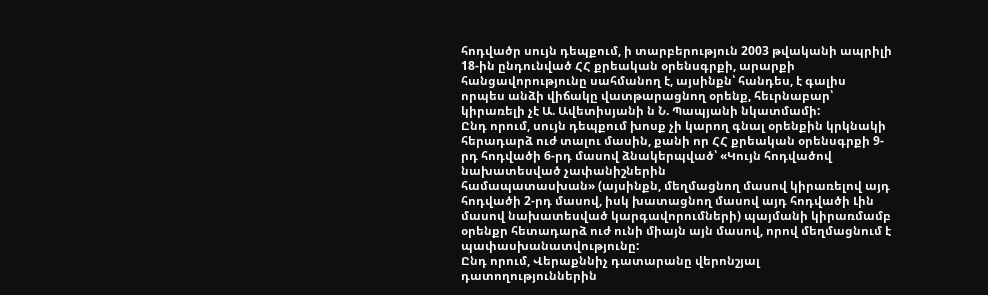հոդվածր սույն դեպքում, ի տարբերություն 2003 թվականի ապրիլի 18-ին ընդունված ՀՀ քրեական օրենսգրքի, արարքի հանցավորությունը սահմանող է, այսինքն՝ հանդես, է գալիս որպես անձի վիճակը վատթարացնող օրենք, հեւրնաբար՝ կիրառելի չէ Ա. Ավետիսյանի ն Ն. Պապյանի նկատմամի:
Ընդ որում, սույն դեպքում խոսք չի կարող գնալ օրենքին կրկնակի հերադարձ ուժ տալու մասին, քանի որ ՀՀ քրեական օրենսգրքի 9-րդ հոդվածի 6-րդ մասով ձնակերպված՝ «Կույն հոդվածով նախատեսված չափանիշներին
համապատասխան» (այսինքն, մեղմացնող մասով կիրառելով այդ հոդվածի 2-րդ մասով, իսկ խատացնող մասով այդ հոդվածի Լին մասով նախատեսված կարգավորումների) պայմանի կիրառմամբ օրենքր հետադարձ ուժ ունի միայն այն մասով, որով մեղմացնում է պափասխանատվությունը:
Ընդ որում, Վերաքննիչ դատարանը վերոնշյալ դատողություններին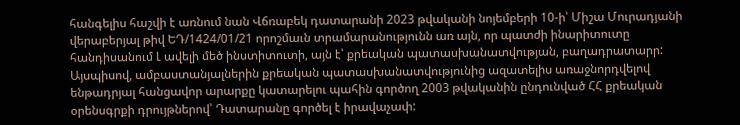հանգելիս հաշվի է առնում նան Վճռաբեկ դատարանի 2023 թվականի նոյեմբերի 10-ի՝ Միշա Մուրադյանի վերաբերյալ թիվ ԵԴ/1424/01/21 որոշմաւն տրամարանությունն առ այն, որ պատժի ինարիտուտը հանդիսանում Լ ավելի մեծ ինստիտուտի, այն է՝ քրեական պատասխանատվության, բաղադրատարր:
Այսպիսով, ամբաստանյալներին քրեական պատասխանատվությունից ազատելիս առաջնորդվելով ենթադրյալ հանցավոր արարքը կատարելու պահին գործող 2003 թվականին ընդունված ՀՀ քրեական օրենսգրքի դրույթներով՝ Դատարանը գործել է իրավաչափ: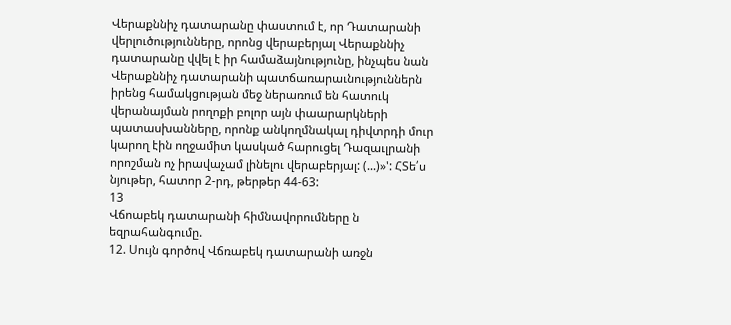Վերաքննիչ դատարանը փաստում է, որ Դատարանի վերլուծությունները, որոնց վերաբերյալ Վերաքննիչ դատարանը վվել է իր համաձայնությունը, ինչպես նան Վերաքննիչ դատարանի պատճառարաւնություններն իրենց համակցության մեջ ներառում են հատուկ վերանայման րողոքի բոլոր այն փաարարկների պատասխանները, որոնք անկողմնակալ դիվտրդի մուր կարող էին ողջամիտ կասկած հարուցել Դազաւլրանի որոշման ոչ իրավաչամ լինելու վերաբերյալ: (...)»': ՀՏե՛ս նյութեր, հատոր 2-րդ, թերթեր 44-63:
13
Վճոաբեկ դատարանի հիմնավորումները ն եզրահանգումը.
12. Սույն գործով Վճռաբեկ դատարանի առջն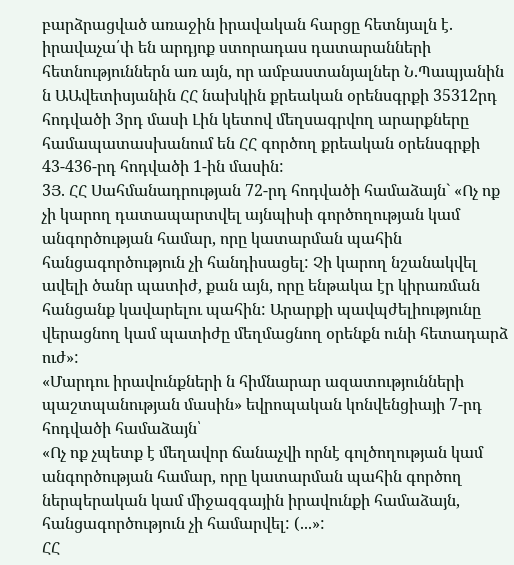բարձրացված առաջին իրավական հարցը հետնյալն է. իրավաչա՛փ են արդյոք ստորադաս դատարանների հետնություններն առ այն, որ ամբաստանյալներ Ն.Պապյանին ն ԱԱվետիսյանին ՀՀ նախկին քրեական օրենսգրքի 35312րդ հոդվածի 3րդ մասի Լին կետով մեղսագրվող արարքները համապատասխանում են ՀՀ գործող քրեական օրենսգրքի 43-436-րդ հոդվածի 1-ին մասին:
3Յ. ՀՀ Սահմանադրության 72-րդ հոդվածի համաձայն` «Ոչ ոք չի կարող դատապարտվել այնպիսի գործողության կամ անգործության համար, որը կատարման պահին հանցագործություն չի հանդիսացել: Չի կարող նշանակվել ավելի ծանր պատիժ, քան այն, որը ենթակա էր կիրառման հանցանք կավարելու պահին: Արարքի պավպժելիությունը վերացնող կամ պատիժը մեղմացնող օրենքն ունի հետադարձ ուժ»:
«Մարդու իրավունքների ն հիմնարար ազատությունների պաշտպանության մասին» եվրոպական կոնվենցիայի 7-րդ հոդվածի համաձայն՝
«Ոչ ոք չպետք է մեղավոր ճանաչվի որնէ գոլծողության կամ անգործության համար, որը կատարման պահին գործող ներպերական կամ միջազգային իրավունքի համաձայն, հանցագործություն չի համարվել: (...»:
ՀՀ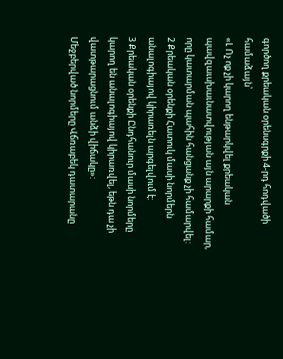գործող քրեական օրենսգրքի 4-րդ հոդվածի համաձայն՝
«Լ Ոչ ոք չի կարող ենթարկվել քրեական պավզաւսխաւնատվության այն արարքի համար, որը կատարման պահին հանցանք չի համարվել:
2 Քրեական օրենքի Հատուկ մասի նորմերն անալոգիայով կիրառելն արգելվում է:
3 Քրեական օրենքի Ընդհանուր մասի նորմերը կարող են անալոգիայով կիրառվել, եթն դա չի վատթարացնում անձի վիճակը»:
Մեջբերված նորմերը Վճռաբեկ դատարանը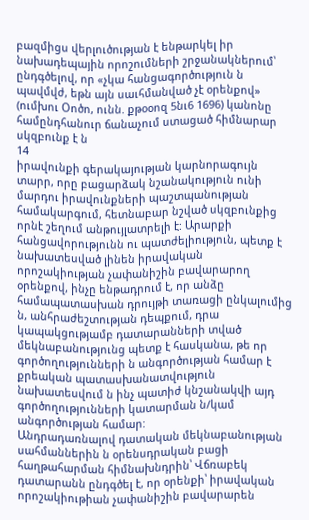բազմիցս վերլուծության է ենթարկել իր նախադեպային որոշումների շրջանակներում՝ ընդգծելով, որ «չկա հանցագործություն ն պավմվժ, եթն այն սաւհմանված չէ օրենքով» (ումխու Օոծո, ունն. քթօօոզ 5նւ6 1696) կանոնը համընդհանուր ճանաչում ստացած հիմնարար սկզբունք է ն
14
իրավունքի գերակայության կարնորագույն տարր, որը բացարձակ նշանակություն ունի մարդու իրավունքների պաշտպանության համակարգում, հետնաբար նշված սկզբունքից որնէ շեղում անթույլատրելի է: Արարքի հանցավորությունն ու պատժելիություն, պետք է նախատեսված լինեն իրավական որոշակիության չափանիշին բավարարող օրենքով, ինչը ենթադրում է, որ անձը համապատասխան դրույթի տառացի ընկալումից ն, անհրաժեշտության դեպքում, դրա կապակցությամբ դատարանների տված մեկնաբանությունց պետք է հասկանա, թե որ գործողությունների ն անգործության համար է քրեական պատասխանատվություն նախատեսվում ն ինչ պատիժ կնշանակվի այդ գործողությունների կատարման ն/կամ անգործության համար:
Անդրադառնալով դատական մեկնաբանության սահմաններին ն օրենսդրական բացի հաղթահարման հիմնախնդրին՝ Վճռաբեկ դատարանն ընդգծել է, որ օրենքի՝ իրավական որոշակիութիան չափանիշին բավարարեն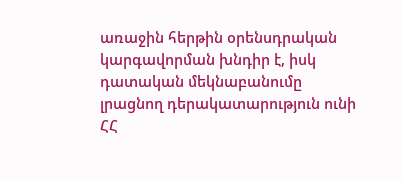առաջին հերթին օրենսդրական կարգավորման խնդիր է, իսկ դատական մեկնաբանումը լրացնող դերակատարություն ունի ՀՀ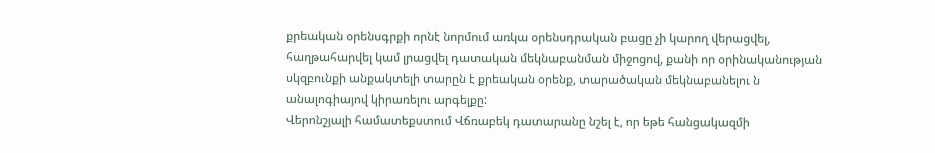քրեական օրենսգրքի որնէ նորմում առկա օրենսդրական բացը չի կարող վերացվել, հաղթահարվել կամ լրացվել դատական մեկնաբանման միջոցով, քանի որ օրինականության սկզբունքի անքակտելի տարըն է քրեական օրենք, տարածական մեկնաբանելու ն անալոգիայով կիրառելու արգելքը:
Վերոնշյալի համատեքստում Վճռաբեկ դատարանը նշել է, որ եթե հանցակազմի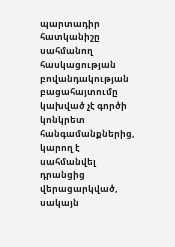պարտադիր հատկանիշը սահմանող հասկացության
բովանդակության բացահայտումը կախված չէ գործի կոնկրետ
հանգամանքներից, կարող է սահմանվել դրանցից վերացարկված, սակայն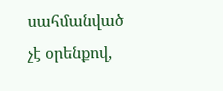սահմանված չէ օրենքով,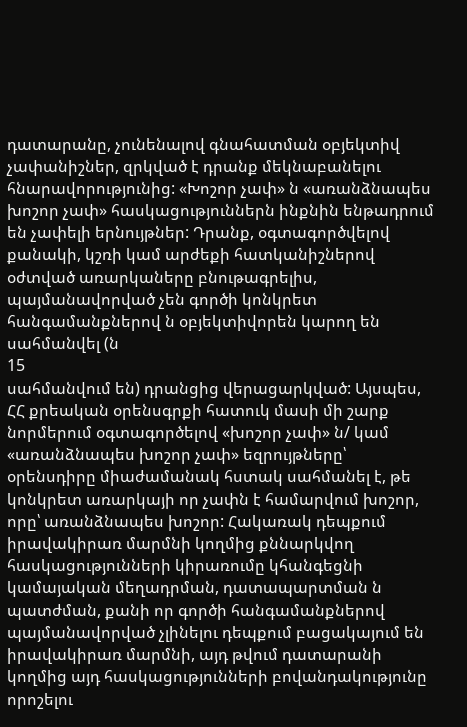դատարանը, չունենալով գնահատման օբյեկտիվ չափանիշներ, զրկված է դրանք մեկնաբանելու հնարավորությունից: «Խոշոր չափ» ն «առանձնապես խոշոր չափ» հասկացություններն ինքնին ենթադրում են չափելի երնույթներ: Դրանք, օգտագործվելով քանակի, կշռի կամ արժեքի հատկանիշներով օժտված առարկաները բնութագրելիս, պայմանավորված չեն գործի կոնկրետ հանգամանքներով ն օբյեկտիվորեն կարող են սահմանվել (ն
15
սահմանվում են) դրանցից վերացարկված: Այսպես, ՀՀ քրեական օրենսգրքի հատուկ մասի մի շարք նորմերում օգտագործելով «խոշոր չափ» ն/ կամ «առանձնապես խոշոր չափ» եզրույթները՝ օրենսդիրը միաժամանակ հստակ սահմանել է, թե կոնկրետ առարկայի որ չափն է համարվում խոշոր, որը՝ առանձնապես խոշոր: Հակառակ դեպքում իրավակիրառ մարմնի կողմից քննարկվող հասկացությունների կիրառումը կհանգեցնի կամայական մեղադրման, դատապարտման ն պատժման, քանի որ գործի հանգամանքներով պայմանավորված չլինելու դեպքում բացակայում են իրավակիրառ մարմնի, այդ թվում դատարանի կողմից այդ հասկացությունների բովանդակությունը որոշելու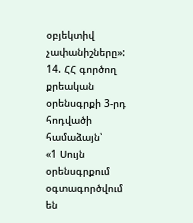օբյեկտիվ չափանիշները»:
14. ՀՀ գործող քրեական օրենսգրքի 3-րդ հոդվածի համաձայն՝
«1 Սույն օրենսգրքում օգտագործվում են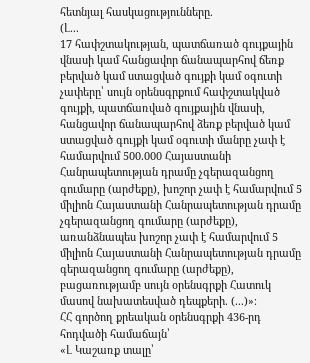հետնյալ հասկացությունները.
(Լ...
17 հափշտակության, պատճառած գույքային վնասի կամ հանցավոր ճանապարհով ճեռք բերված կամ ստացված գույքի կամ օգուտի չափերը՝ սույն օրենսգրքում հափշտակված գույքի, պատճառված գույքային վնասի, հանցավոր ճանապարհով ձեռք բերված կամ ստացված գույքի կամ օգուտի մանրը չափ է համարվում 500.000 Հայաստանի Հանրապետության դրամը չգերազանցող գումարը (արժեքը), խոշոր չափ է համարվում 5 միլիոն Հայաստանի Հանրապետության դրամը չգերազանցող գումարը (արժեքը), առանձնապես խոշոր չափ է համարվում 5 միլիոն Հայաստանի Հանրապետության դրամը գերազանցող գումարը (արժեքը), բացառությամբ սույն օրենսգրքի Հատուկ մասով նախատեսված դեպքերի. (...)»։
ՀՀ գործող քրեական օրենսգրքի 436-րդ հոդվածի համաճայն՝
«Լ Կաշառք տալը՝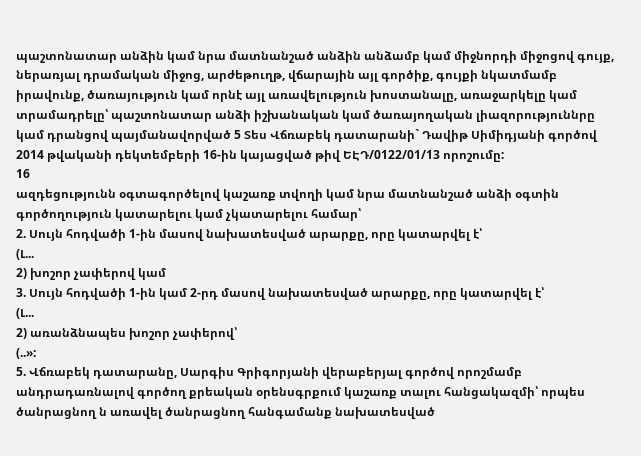պաշտոնատար անձին կամ նրա մատնանշած անձին անձամբ կամ միջնորդի միջոցով գույք, ներառյալ դրամական միջոց, արժեթուղթ, վճարային այլ գործիք, գույքի նկատմամբ իրավունք, ծառայություն կամ որնէ այլ առավելություն խոստանալը, առաջարկելը կամ տրամադրելը՝ պաշտոնատար անձի իշխանական կամ ծառայողական լիազորություննրը կամ դրանցով պայմանավորված 5 Տես Վճռաբեկ դատարանի` Դավիթ Սիմիդյանի գործով 2014 թվականի դեկտեմբերի 16-ին կայացված թիվ ԵԷԴ/0122/01/13 որոշումը:
16
ազդեցությունն օգտագործելով կաշառք տվողի կամ նրա մատնանշած անձի օգտին գործողություն կատարելու կամ չկատարելու համար՝
2. Սույն հոդվածի 1-ին մասով նախատեսված արարքը, որը կատարվել է՝
(Լ...
2) խոշոր չափերով կամ
3. Սույն հոդվածի 1-ին կամ 2-րդ մասով նախատեսված արարքը, որը կատարվել է՝
(Լ...
2) առանձնապես խոշոր չափերով՝
(..»:
5. Վճռաբեկ դատարանը, Սարգիս Գրիգորյանի վերաբերյալ գործով որոշմամբ անդրադառնալով գործող քրեական օրենսգրքում կաշառք տալու հանցակազմի՝ որպես ծանրացնող ն առավել ծանրացնող հանգամանք նախատեսված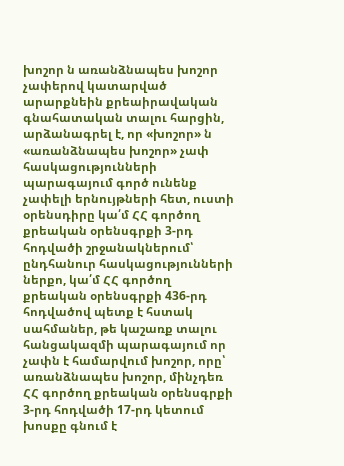խոշոր ն առանձնապես խոշոր չափերով կատարված արարքնեին քրեաիրավական գնահատական տալու հարցին, արձանագրել է, որ «խոշոր» ն «առանձնապես խոշոր» չափ հասկացությունների պարագայում գործ ունենք չափելի երնույթների հետ, ուստի օրենսդիրը կա՛մ ՀՀ գործող քրեական օրենսգրքի 3-րդ հոդվածի շրջանակներում՝ ընդհանուր հասկացությունների ներքո, կա՛մ ՀՀ գործող քրեական օրենսգրքի 436-րդ հոդվածով պետք է հստակ սահմաներ, թե կաշառք տալու հանցակազմի պարագայում որ չափն է համարվում խոշոր, որը՝ առանձնապես խոշոր, մինչդեռ ՀՀ գործող քրեական օրենսգրքի 3-րդ հոդվածի 17-րդ կետում խոսքը գնում է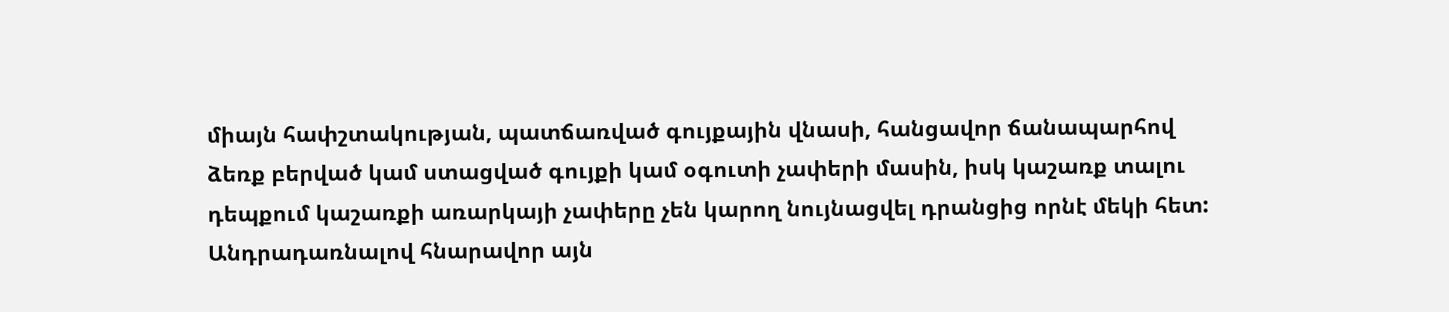միայն հափշտակության, պատճառված գույքային վնասի, հանցավոր ճանապարհով ձեռք բերված կամ ստացված գույքի կամ օգուտի չափերի մասին, իսկ կաշառք տալու դեպքում կաշառքի առարկայի չափերը չեն կարող նույնացվել դրանցից որնէ մեկի հետ:
Անդրադառնալով հնարավոր այն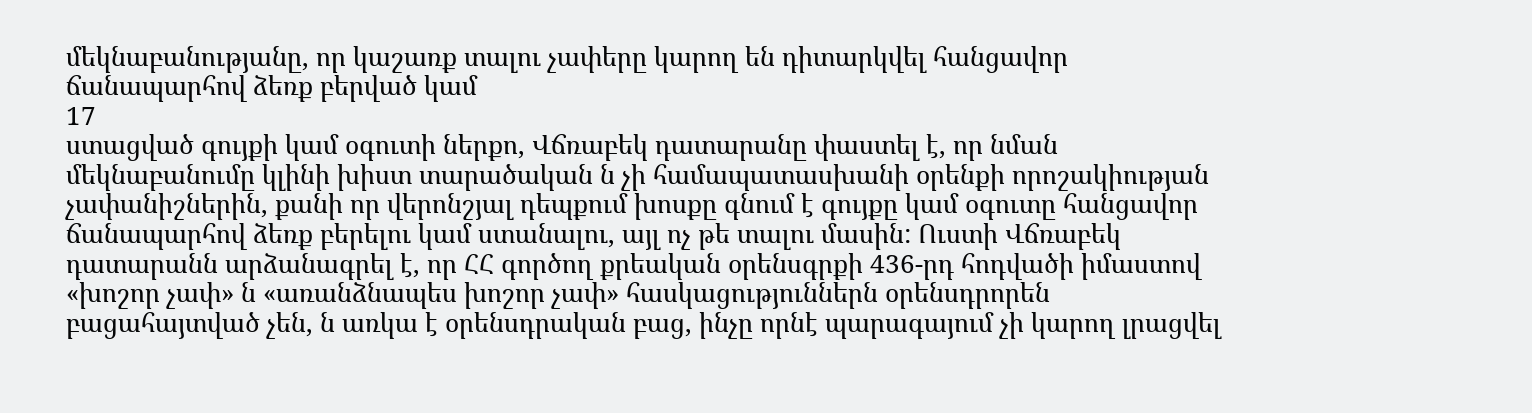մեկնաբանությանը, որ կաշառք տալու չափերը կարող են դիտարկվել հանցավոր ճանապարհով ձեռք բերված կամ
17
ստացված գույքի կամ օգուտի ներքո, Վճռաբեկ դատարանը փաստել է, որ նման մեկնաբանումը կլինի խիստ տարածական ն չի համապատասխանի օրենքի որոշակիության չափանիշներին, քանի որ վերոնշյալ դեպքում խոսքը գնում է գույքը կամ օգուտը հանցավոր ճանապարհով ձեռք բերելու կամ ստանալու, այլ ոչ թե տալու մասին: Ուստի Վճռաբեկ դատարանն արձանագրել է, որ ՀՀ գործող քրեական օրենսգրքի 436-րդ հոդվածի իմաստով «խոշոր չափ» ն «առանձնապես խոշոր չափ» հասկացություններն օրենսդրորեն բացահայտված չեն, ն առկա է օրենսդրական բաց, ինչը որնէ պարագայում չի կարող լրացվել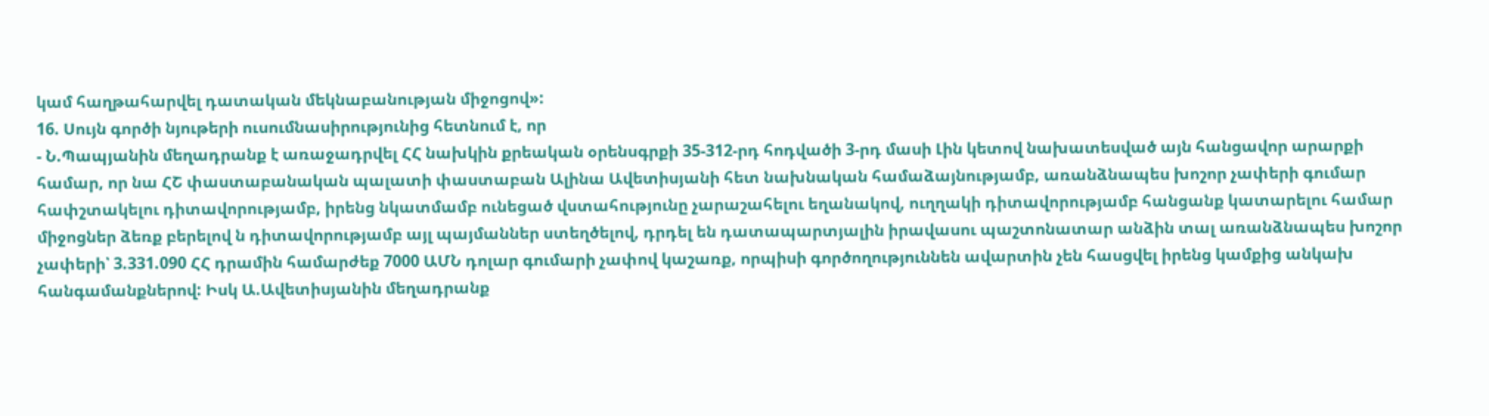կամ հաղթահարվել դատական մեկնաբանության միջոցով»:
16. Սույն գործի նյութերի ուսումնասիրությունից հետնում է, որ
- Ն.Պապյանին մեղադրանք է առաջադրվել ՀՀ նախկին քրեական օրենսգրքի 35-312-րդ հոդվածի 3-րդ մասի Լին կետով նախատեսված այն հանցավոր արարքի համար, որ նա ՀՇ փաստաբանական պալատի փաստաբան Ալինա Ավետիսյանի հետ նախնական համաձայնությամբ, առանձնապես խոշոր չափերի գումար հափշտակելու դիտավորությամբ, իրենց նկատմամբ ունեցած վստահությունը չարաշահելու եղանակով, ուղղակի դիտավորությամբ հանցանք կատարելու համար միջոցներ ձեռք բերելով ն դիտավորությամբ այլ պայմաններ ստեղծելով, դրդել են դատապարտյալին իրավասու պաշտոնատար անձին տալ առանձնապես խոշոր չափերի՝ 3.331.090 ՀՀ դրամին համարժեք 7000 ԱՄՆ դոլար գումարի չափով կաշառք, որպիսի գործողություննեն ավարտին չեն հասցվել իրենց կամքից անկախ հանգամանքներով: Իսկ Ա.Ավետիսյանին մեղադրանք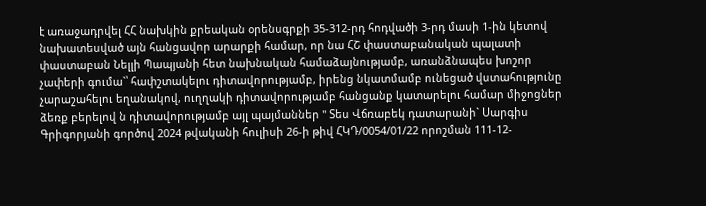է առաջադրվել ՀՀ նախկին քրեական օրենսգրքի 35-312-րդ հոդվածի 3-րդ մասի 1-ին կետով նախատեսված այն հանցավոր արարքի համար, որ նա ՀՇ փաստաբանական պալատի փաստաբան Նելլի Պապյանի հետ նախնական համաձայնությամբ, առանձնապես խոշոր չափերի գումա`՝ հափշտակելու դիտավորությամբ, իրենց նկատմամբ ունեցած վստահությունը չարաշահելու եղանակով, ուղղակի դիտավորությամբ հանցանք կատարելու համար միջոցներ ձեռք բերելով ն դիտավորությամբ այլ պայմաններ " Տես Վճռաբեկ դատարանի` Սարգիս Գրիգորյանի գործով 2024 թվականի հուլիսի 26-ի թիվ ՀԿԴ/0054/01/22 որոշման 111-12-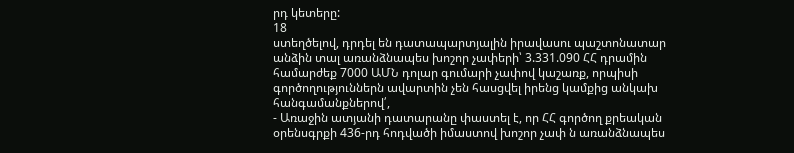րդ կետերը:
18
ստեղծելով, դրդել են դատապարտյալին իրավասու պաշտոնատար անձին տալ առանձնապես խոշոր չափերի՝ 3.331.090 ՀՀ դրամին համարժեք 7000 ԱՄՆ դոլար գումարի չափով կաշառք, որպիսի գործողություններն ավարտին չեն հասցվել իրենց կամքից անկախ հանգամանքներով՛,
- Առաջին ատյանի դատարանը փաստել է, որ ՀՀ գործող քրեական օրենսգրքի 436-րդ հոդվածի իմաստով խոշոր չափ ն առանձնապես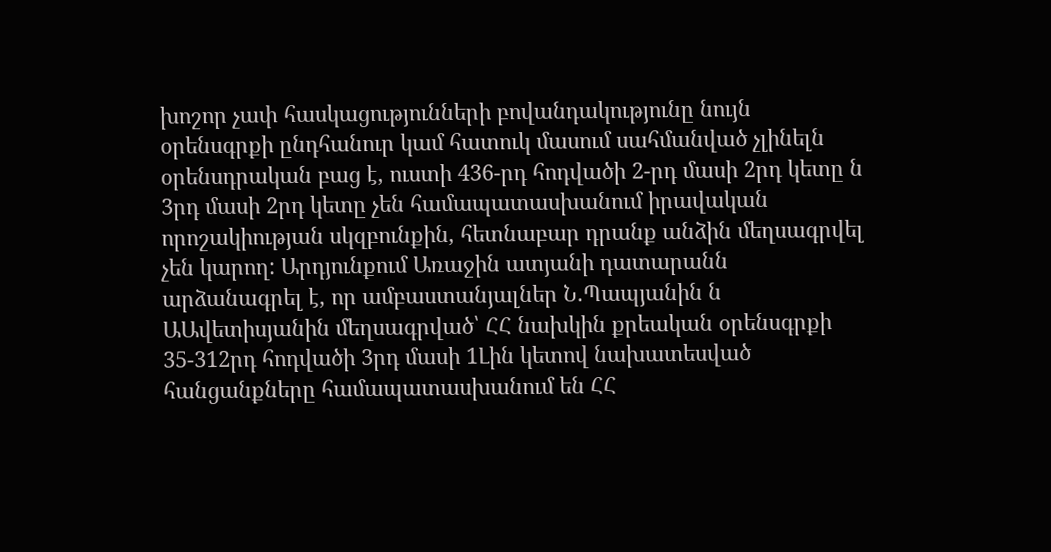խոշոր չափ հասկացությունների բովանդակությունը նույն օրենսգրքի ընդհանուր կամ հատուկ մասում սահմանված չլինելն օրենսդրական բաց է, ուստի 436-րդ հոդվածի 2-րդ մասի 2րդ կետը ն 3րդ մասի 2րդ կետը չեն համապատասխանում իրավական որոշակիության սկզբունքին, հետնաբար դրանք անձին մեղսագրվել չեն կարող: Արդյունքում Առաջին ատյանի դատարանն արձանագրել է, որ ամբաստանյալներ Ն.Պապյանին ն ԱԱվետիսյանին մեղսագրված՝ ՀՀ նախկին քրեական օրենսգրքի 35-312րդ հոդվածի 3րդ մասի 1Լին կետով նախատեսված հանցանքները համապատասխանում են ՀՀ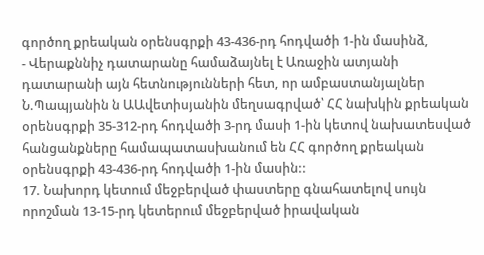գործող քրեական օրենսգրքի 43-436-րդ հոդվածի 1-ին մասինձ,
- Վերաքննիչ դատարանը համաձայնել է Առաջին ատյանի դատարանի այն հետնությունների հետ, որ ամբաստանյալներ Ն.Պապյանին ն ԱԱվետիսյանին մեղսագրված՝ ՀՀ նախկին քրեական օրենսգրքի 35-312-րդ հոդվածի 3-րդ մասի 1-ին կետով նախատեսված հանցանքները համապատասխանում են ՀՀ գործող քրեական օրենսգրքի 43-436-րդ հոդվածի 1-ին մասին::
17. Նախորդ կետում մեջբերված փաստերը գնահատելով սույն որոշման 13-15-րդ կետերում մեջբերված իրավական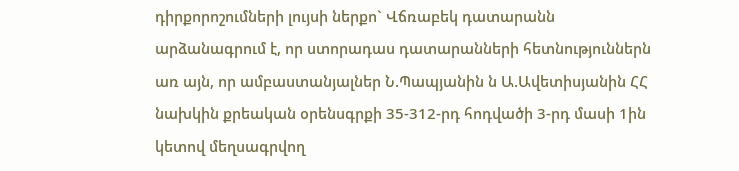դիրքորոշումների լույսի ներքո` Վճռաբեկ դատարանն արձանագրում է, որ ստորադաս դատարանների հետնություններն առ այն, որ ամբաստանյալներ Ն.Պապյանին ն Ա.Ավետիսյանին ՀՀ նախկին քրեական օրենսգրքի 35-312-րդ հոդվածի 3-րդ մասի 1ին կետով մեղսագրվող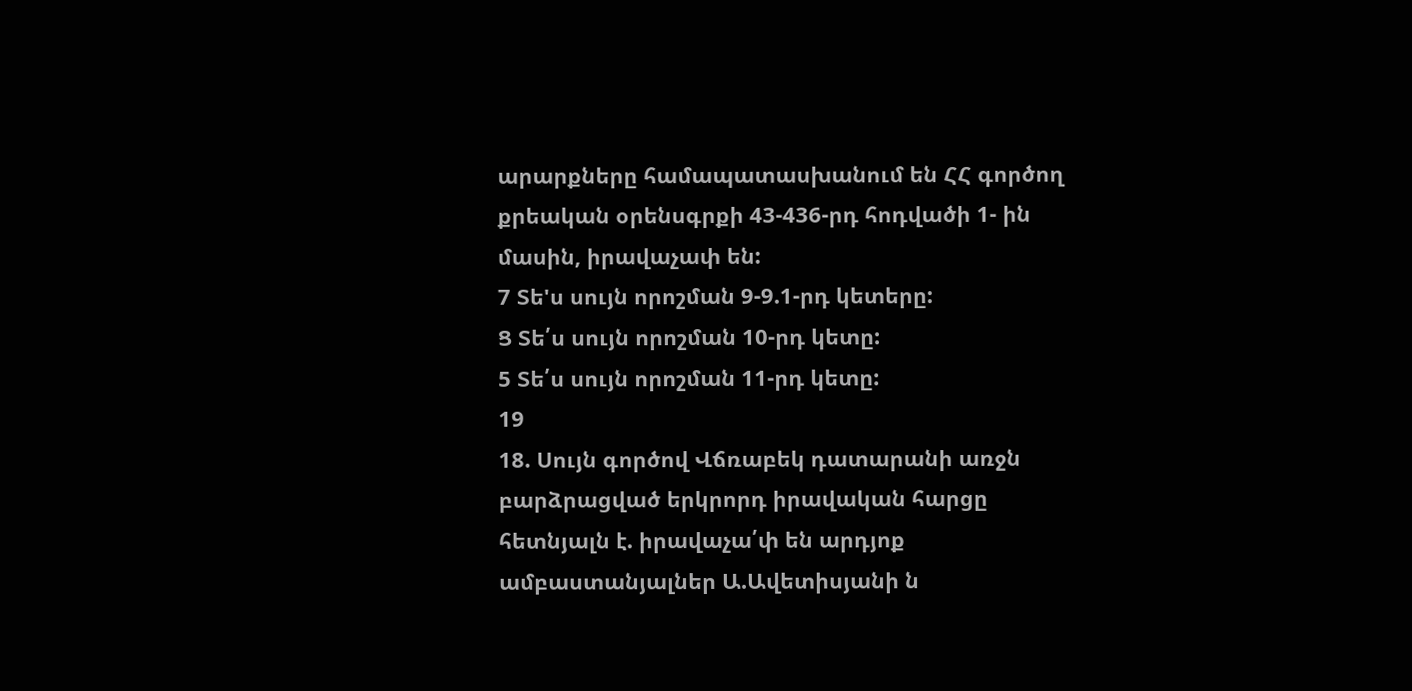արարքները համապատասխանում են ՀՀ գործող քրեական օրենսգրքի 43-436-րդ հոդվածի 1- ին մասին, իրավաչափ են:
7 Տե'ս սույն որոշման 9-9.1-րդ կետերը:
Ց Տե՛ս սույն որոշման 10-րդ կետը:
5 Տե՛ս սույն որոշման 11-րդ կետը:
19
18. Սույն գործով Վճռաբեկ դատարանի առջն բարձրացված երկրորդ իրավական հարցը հետնյալն է. իրավաչա՛փ են արդյոք ամբաստանյալներ Ա.Ավետիսյանի ն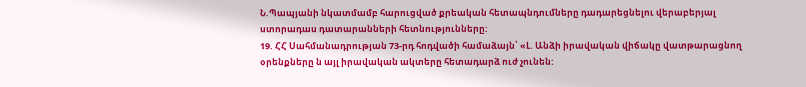Ն.Պապյանի նկատմամբ հարուցված քրեական հետապնդումները դադարեցնելու վերաբերյալ ստորադաս դատարանների հետնությունները:
19. ՀՀ Սահմանադրության 73-րդ հոդվածի համաձայն՝ «Լ. Անձի իրավական վիճակը վատթարացնող օրենքները ն այլ իրավական ակտերը հետադարձ ուժ չունեն: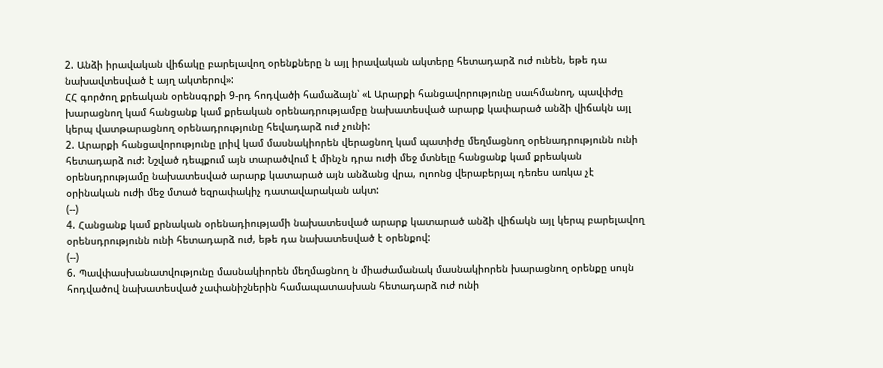2. Անձի իրավական վիճակը բարելավող օրենքները ն այլ իրավական ակտերը հետադարձ ուժ ունեն, եթե դա նախավտեսված է այղ ակտերով»:
ՀՀ գործող քրեական օրենսգրքի 9-րդ հոդվածի համաձայն՝ «Լ Արարքի հանցավորությունը սաւհմանող, պավփժը խարացնող կամ հանցանք կամ քրեական օրենադրությամբը նախատեսված արարք կափարած անձի վիճակն այլ կերպ վատթարացնող օրենադրությունը հեվադարձ ուժ չունի:
2. Արարքի հանցավորությունը լրիվ կամ մասնակիորեն վերացնող կամ պատիժը մեղմացնող օրենադրությունն ունի հետադարձ ուժ: Նշված դեպքում այն տարածվում է մինչն դրա ուժի մեջ մտնելը հանցանք կամ քրեական օրենսդրությամը նախատեսված արարք կատարած այն անձանց վրա, ոլոոնց վերաբերյալ դեռես առկա չէ օրինական ուժի մեջ մտած եզրափակիչ դատավարական ակտ:
(--)
4. Հանցանք կամ քրնական օրենադիությամի նախատեսված արարք կատարած անձի վիճակն այլ կերպ բարելավող օրենսդրությունն ունի հետադարձ ուժ, եթե դա նախատեսված է օրենքով:
(--)
6. Պավփասխանատվությունը մասնակիորեն մեղմացնող ն միաժամանակ մասնակիորեն խարացնող օրենքը սույն հոդվածով նախատեսված չափանիշներին համապատասխան հետադարձ ուժ ունի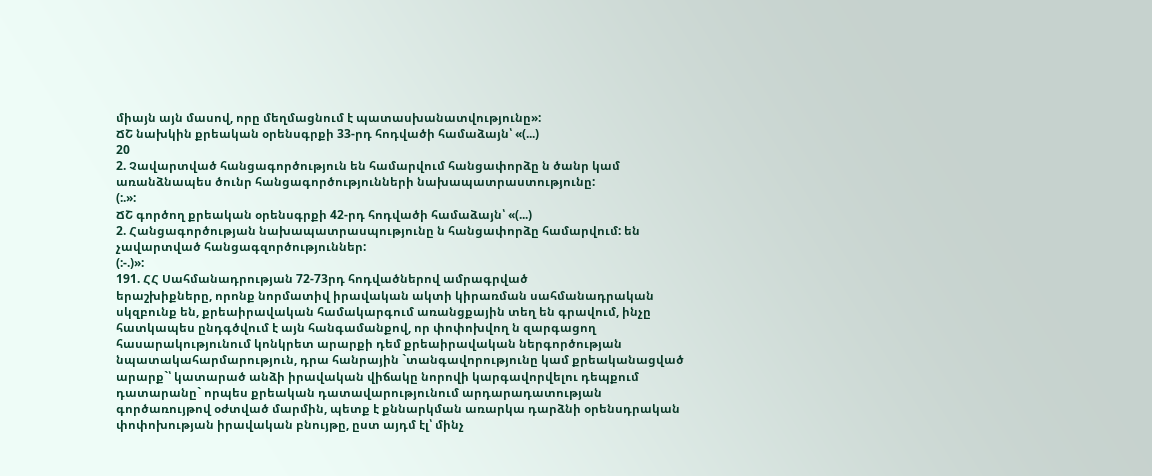միայն այն մասով, որը մեղմացնում է պատասխանատվությունը»:
ՃՇ նախկին քրեական օրենսգրքի 33-րդ հոդվածի համաձայն՝ «(...)
20
2. Չավարտված հանցագործություն են համարվում հանցափորձը ն ծանր կամ առանձնապես ծունր հանցագործությունների նախապատրաստությունը:
(:.»:
ՃՇ գործող քրեական օրենսգրքի 42-րդ հոդվածի համաձայն՝ «(...)
2. Հանցագործության նախապատրասպությունը ն հանցափորձը համարվում: են չավարտված հանցագզործություններ:
(:-.)»:
191. ՀՀ Սահմանադրության 72-73րդ հոդվածներով ամրագրված
երաշխիքները, որոնք նորմատիվ իրավական ակտի կիրառման սահմանադրական սկզբունք են, քրեաիրավական համակարգում առանցքային տեղ են գրավում, ինչը հատկապես ընդգծվում է այն հանգամանքով, որ փոփոխվող ն զարգացող հասարակությունում կոնկրետ արարքի դեմ քրեաիրավական ներգործության նպատակահարմարություն, դրա հանրային `տանգավորությունը կամ քրեականացված արարք`՝ կատարած անձի իրավական վիճակը նորովի կարգավորվելու դեպքում դատարանը` որպես քրեական դատավարությունում արդարադատության գործառույթով օժտված մարմին, պետք է քննարկման առարկա դարձնի օրենսդրական փոփոխության իրավական բնույթը, ըստ այդմ էլ՝ մինչ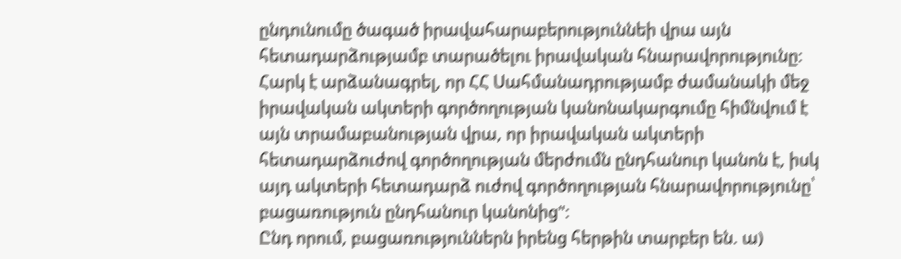ընդունումը ծագած իրավահարաբերություննեի վրա այն հետադարձությամբ տարածելու իրավական հնարավորությունը:
Հարկ է արձանագրել, որ ՀՀ Սահմանադրությամբ ժամանակի մեջ իրավական ակտերի գործողության կանոնակարգումը հիմնվում է այն տրամաբանության վրա, որ իրավական ակտերի հետադարձուժով գործողության մերժումն ընդհանուր կանոն է, իսկ այդ ակտերի հետադարձ ուժով գործողության հնարավորությունը՝ բացառություն ընդհանուր կանոնից":
Ընդ որում, բացառություններն իրենց հերթին տարբեր են. ա)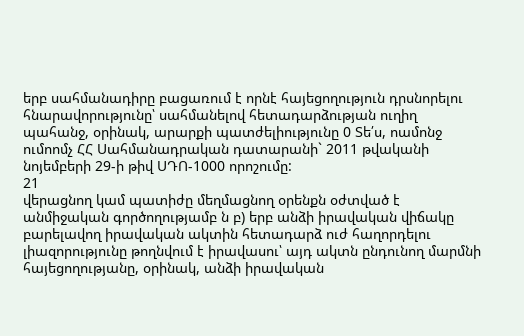երբ սահմանադիրը բացառում է որնէ հայեցողություն դրսնորելու հնարավորությունը՝ սահմանելով հետադարձության ուղիղ պահանջ, օրինակ, արարքի պատժելիությունը 0 Տե՛ս, ոամոնջ ումոոմչ ՀՀ Սահմանադրական դատարանի` 2011 թվականի նոյեմբերի 29-ի թիվ ՍԴՈ-1000 որոշումը:
21
վերացնող կամ պատիժը մեղմացնող օրենքն օժտված է անմիջական գործողությամբ ն բ) երբ անձի իրավական վիճակը բարելավող իրավական ակտին հետադարձ ուժ հաղորդելու լիազորությունը թողնվում է իրավասու՝ այդ ակտն ընդունող մարմնի հայեցողությանը, օրինակ, անձի իրավական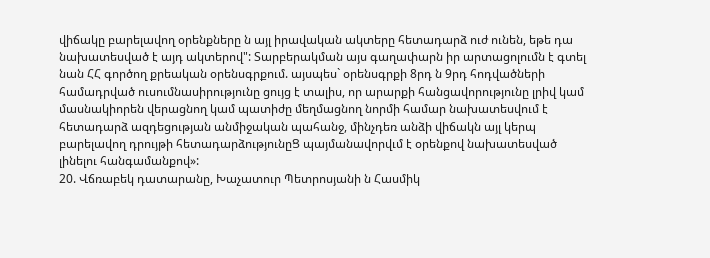վիճակը բարելավող օրենքները ն այլ իրավական ակտերը հետադարձ ուժ ունեն, եթե դա նախատեսված է այդ ակտերով": Տարբերակման այս գաղափարն իր արտացոլումն է գտել նան ՀՀ գործող քրեական օրենսգրքում. այսպես` օրենսգրքի 8րդ ն 9րդ հոդվածների համադրված ուսումնասիրությունը ցույց է տալիս, որ արարքի հանցավորությունը լրիվ կամ մասնակիորեն վերացնող կամ պատիժը մեղմացնող նորմի համար նախատեսվում է հետադարձ ազդեցության անմիջական պահանջ, մինչդեռ անձի վիճակն այլ կերպ բարելավող դրույթի հետադարձությունըՑ պայմանավորվւմ է օրենքով նախատեսված լինելու հանգամանքով»:
20. Վճռաբեկ դատարանը, Խաչատուր Պետրոսյանի ն Հասմիկ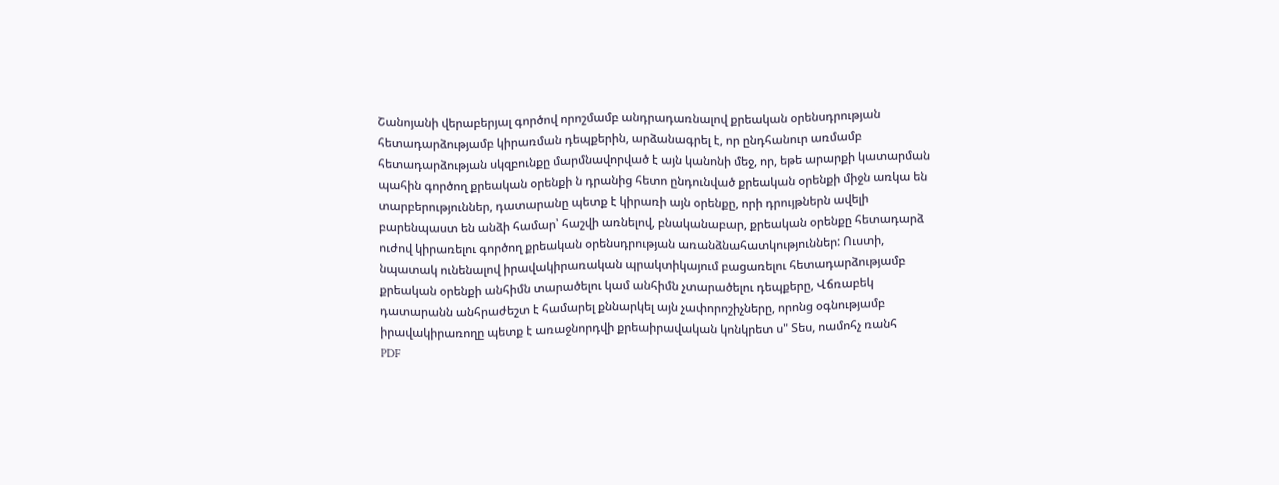Շանոյանի վերաբերյալ գործով որոշմամբ անդրադառնալով քրեական օրենսդրության հետադարձությամբ կիրառման դեպքերին, արձանագրել է, որ ընդհանուր առմամբ հետադարձության սկզբունքը մարմնավորված է այն կանոնի մեջ, որ, եթե արարքի կատարման պահին գործող քրեական օրենքի ն դրանից հետո ընդունված քրեական օրենքի միջն առկա են տարբերություններ, դատարանը պետք է կիրառի այն օրենքը, որի դրույթներն ավելի բարենպաստ են անձի համար՝ հաշվի առնելով, բնականաբար, քրեական օրենքը հետադարձ ուժով կիրառելու գործող քրեական օրենսդրության առանձնահատկություններ: Ուստի, նպատակ ունենալով իրավակիրառական պրակտիկայում բացառելու հետադարձությամբ քրեական օրենքի անհիմն տարածելու կամ անհիմն չտարածելու դեպքերը, Վճռաբեկ դատարանն անհրաժեշտ է համարել քննարկել այն չափորոշիչները, որոնց օգնությամբ իրավակիրառողը պետք է առաջնորդվի քրեաիրավական կոնկրետ ս" Տես, ոամոհչ ռանհ
PDF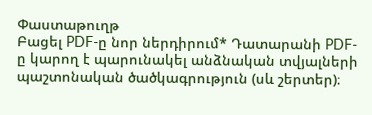Փաստաթուղթ
Բացել PDF-ը նոր ներդիրում* Դատարանի PDF-ը կարող է պարունակել անձնական տվյալների պաշտոնական ծածկագրություն (սև շերտեր)։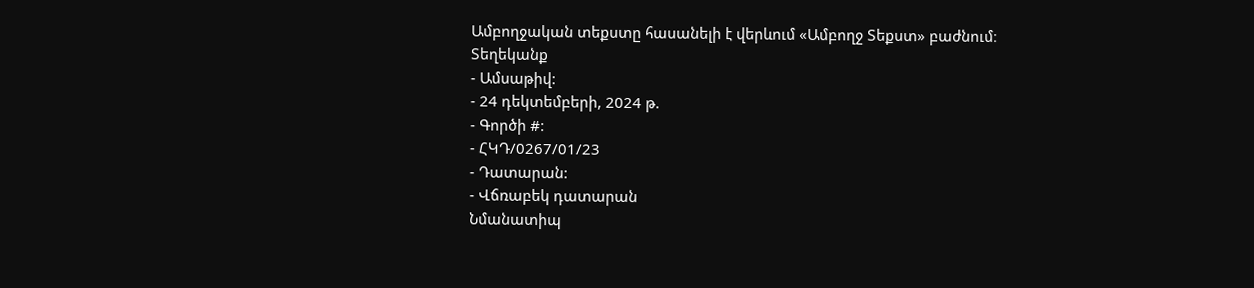Ամբողջական տեքստը հասանելի է վերևում «Ամբողջ Տեքստ» բաժնում։
Տեղեկանք
- Ամսաթիվ:
- 24 դեկտեմբերի, 2024 թ.
- Գործի #:
- ՀԿԴ/0267/01/23
- Դատարան:
- Վճռաբեկ դատարան
Նմանատիպ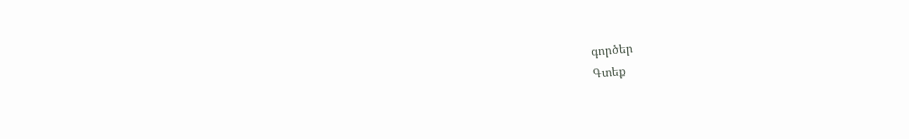գործեր
Գտեք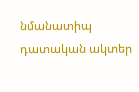նմանատիպ դատական ակտեր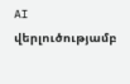AI վերլուծությամբ